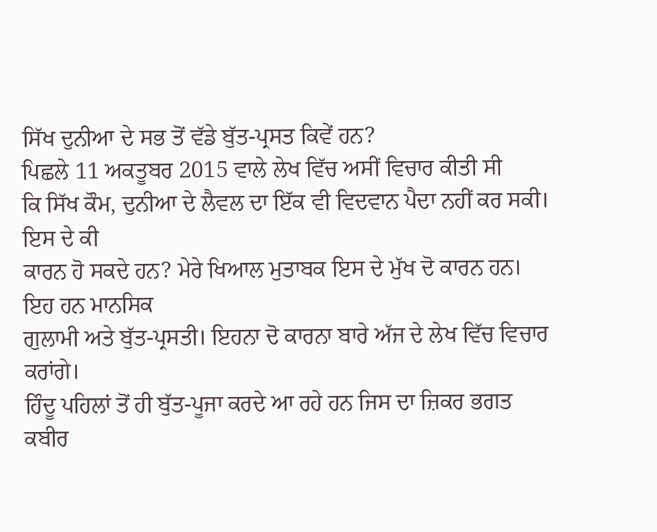ਸਿੱਖ ਦੁਨੀਆ ਦੇ ਸਭ ਤੋਂ ਵੱਡੇ ਬੁੱਤ-ਪ੍ਰਸਤ ਕਿਵੇਂ ਹਨ?
ਪਿਛਲੇ 11 ਅਕਤੂਬਰ 2015 ਵਾਲੇ ਲੇਖ ਵਿੱਚ ਅਸੀਂ ਵਿਚਾਰ ਕੀਤੀ ਸੀ
ਕਿ ਸਿੱਖ ਕੌਮ, ਦੁਨੀਆ ਦੇ ਲੈਵਲ ਦਾ ਇੱਕ ਵੀ ਵਿਦਵਾਨ ਪੈਦਾ ਨਹੀਂ ਕਰ ਸਕੀ। ਇਸ ਦੇ ਕੀ
ਕਾਰਨ ਹੋ ਸਕਦੇ ਹਨ? ਮੇਰੇ ਖਿਆਲ ਮੁਤਾਬਕ ਇਸ ਦੇ ਮੁੱਖ ਦੋ ਕਾਰਨ ਹਨ। ਇਹ ਹਨ ਮਾਨਸਿਕ
ਗੁਲਾਮੀ ਅਤੇ ਬੁੱਤ-ਪ੍ਰਸਤੀ। ਇਹਨਾ ਦੋ ਕਾਰਨਾ ਬਾਰੇ ਅੱਜ ਦੇ ਲੇਖ ਵਿੱਚ ਵਿਚਾਰ ਕਰਾਂਗੇ।
ਹਿੰਦੂ ਪਹਿਲਾਂ ਤੋਂ ਹੀ ਬੁੱਤ-ਪੂਜਾ ਕਰਦੇ ਆ ਰਹੇ ਹਨ ਜਿਸ ਦਾ ਜ਼ਿਕਰ ਭਗਤ ਕਬੀਰ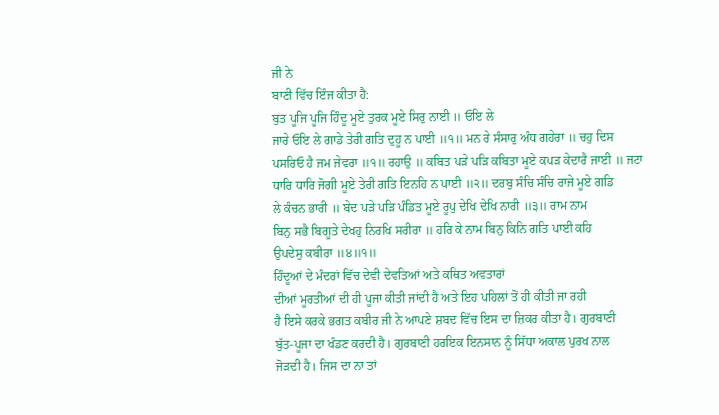ਜੀ ਨੇ
ਬਾਣੀ ਵਿੱਚ ਇੰਜ ਕੀਤਾ ਹੈ:
ਬੁਤ ਪੂਜਿ ਪੂਜਿ ਹਿੰਦੂ ਮੂਏ ਤੁਰਕ ਮੂਏ ਸਿਰੁ ਨਾਈ ॥ ਓਇ ਲੇ
ਜਾਰੇ ਓਇ ਲੇ ਗਾਡੇ ਤੇਰੀ ਗਤਿ ਦੁਹੂ ਨ ਪਾਈ ॥੧॥ ਮਨ ਰੇ ਸੰਸਾਰੁ ਅੰਧ ਗਹੇਰਾ ॥ ਚਹੁ ਦਿਸ
ਪਸਰਿਓ ਹੈ ਜਮ ਜੇਵਰਾ ॥੧॥ ਰਹਾਉ ॥ ਕਬਿਤ ਪੜੇ ਪੜਿ ਕਬਿਤਾ ਮੂਏ ਕਪੜ ਕੇਦਾਰੈ ਜਾਈ ॥ ਜਟਾ
ਧਾਰਿ ਧਾਰਿ ਜੋਗੀ ਮੂਏ ਤੇਰੀ ਗਤਿ ਇਨਹਿ ਨ ਪਾਈ ॥੨॥ ਦਰਬੁ ਸੰਚਿ ਸੰਚਿ ਰਾਜੇ ਮੂਏ ਗਡਿ
ਲੇ ਕੰਚਨ ਭਾਰੀ ॥ ਬੇਦ ਪੜੇ ਪੜਿ ਪੰਡਿਤ ਮੂਏ ਰੂਪੁ ਦੇਖਿ ਦੇਖਿ ਨਾਰੀ ॥੩॥ ਰਾਮ ਨਾਮ
ਬਿਨੁ ਸਭੈ ਬਿਗੂਤੇ ਦੇਖਹੁ ਨਿਰਖਿ ਸਰੀਰਾ ॥ ਹਰਿ ਕੇ ਨਾਮ ਬਿਨੁ ਕਿਨਿ ਗਤਿ ਪਾਈ ਕਹਿ
ਉਪਦੇਸੁ ਕਬੀਰਾ ॥੪॥੧॥
ਹਿੰਦੂਆਂ ਦੇ ਮੰਦਰਾਂ ਵਿੱਚ ਦੇਵੀ ਦੇਵਤਿਆਂ ਅਤੇ ਕਥਿਤ ਅਵਤਾਰਾਂ
ਦੀਆਂ ਮੂਰਤੀਆਂ ਦੀ ਹੀ ਪੂਜਾ ਕੀਤੀ ਜਾਂਦੀ ਹੈ ਅਤੇ ਇਹ ਪਹਿਲਾਂ ਤੋਂ ਹੀ ਕੀਤੀ ਜਾ ਰਹੀ
ਹੈ ਇਸੇ ਕਰਕੇ ਭਗਤ ਕਬੀਰ ਜੀ ਨੇ ਆਪਣੇ ਸ਼ਬਦ ਵਿੱਚ ਇਸ ਦਾ ਜ਼ਿਕਰ ਕੀਤਾ ਹੈ। ਗੁਰਬਾਣੀ
ਬੁੱਤ-ਪੂਜਾ ਦਾ ਖੰਡਣ ਕਰਦੀ ਹੈ। ਗੁਰਬਾਣੀ ਹਰਇਕ ਇਨਸਾਨ ਨੂੰ ਸਿੱਧਾ ਅਕਾਲ ਪੁਰਖ ਨਾਲ
ਜੋੜਦੀ ਹੈ। ਜਿਸ ਦਾ ਨਾ ਤਾਂ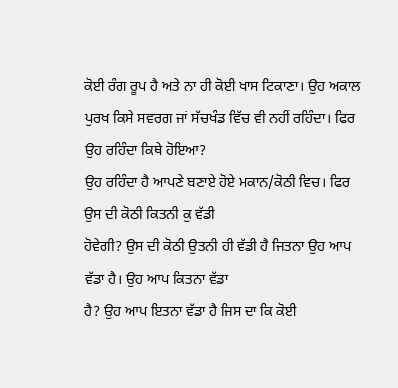ਕੋਈ ਰੰਗ ਰੂਪ ਹੈ ਅਤੇ ਨਾ ਹੀ ਕੋਈ ਖਾਸ ਟਿਕਾਣਾ। ਉਹ ਅਕਾਲ
ਪੁਰਖ ਕਿਸੇ ਸਵਰਗ ਜਾਂ ਸੱਚਖੰਡ ਵਿੱਚ ਵੀ ਨਹੀਂ ਰਹਿੰਦਾ। ਫਿਰ ਉਹ ਰਹਿੰਦਾ ਕਿਥੇ ਹੋਇਆ?
ਉਹ ਰਹਿੰਦਾ ਹੈ ਆਪਣੇ ਬਣਾਏ ਹੋਏ ਮਕਾਨ/ਕੋਠੀ ਵਿਚ। ਫਿਰ ਉਸ ਦੀ ਕੋਠੀ ਕਿਤਨੀ ਕੁ ਵੱਡੀ
ਹੋਵੇਗੀ? ਉਸ ਦੀ ਕੋਠੀ ਉਤਨੀ ਹੀ ਵੱਡੀ ਹੈ ਜਿਤਨਾ ਉਹ ਆਪ ਵੱਡਾ ਹੈ। ਉਹ ਆਪ ਕਿਤਨਾ ਵੱਡਾ
ਹੈ? ਉਹ ਆਪ ਇਤਨਾ ਵੱਡਾ ਹੈ ਜਿਸ ਦਾ ਕਿ ਕੋਈ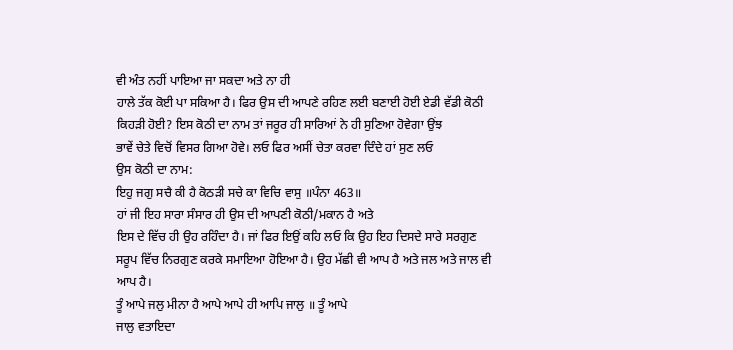ਵੀ ਅੰਤ ਨਹੀਂ ਪਾਇਆ ਜਾ ਸਕਦਾ ਅਤੇ ਨਾ ਹੀ
ਹਾਲੇ ਤੱਕ ਕੋਈ ਪਾ ਸਕਿਆ ਹੈ। ਫਿਰ ਉਸ ਦੀ ਆਪਣੇ ਰਹਿਣ ਲਈ ਬਣਾਈ ਹੋਈ ਏਡੀ ਵੱਡੀ ਕੋਠੀ
ਕਿਹੜੀ ਹੋਈ? ਇਸ ਕੋਠੀ ਦਾ ਨਾਮ ਤਾਂ ਜਰੂਰ ਹੀ ਸਾਰਿਆਂ ਨੇ ਹੀ ਸੁਣਿਆ ਹੋਵੇਗਾ ਉਂਝ
ਭਾਵੇਂ ਚੇਤੇ ਵਿਚੋਂ ਵਿਸਰ ਗਿਆ ਹੋਵੇ। ਲਓ ਫਿਰ ਅਸੀਂ ਚੇਤਾ ਕਰਵਾ ਦਿੰਦੇ ਹਾਂ ਸੁਣ ਲਓ
ਉਸ ਕੋਠੀ ਦਾ ਨਾਮ:
ਇਹੁ ਜਗੁ ਸਚੈ ਕੀ ਹੈ ਕੋਠੜੀ ਸਚੇ ਕਾ ਵਿਚਿ ਵਾਸੁ ॥ਪੰਨਾ 463॥
ਹਾਂ ਜੀ ਇਹ ਸਾਰਾ ਸੰਸਾਰ ਹੀ ਉਸ ਦੀ ਆਪਣੀ ਕੋਠੀ/ਮਕਾਨ ਹੈ ਅਤੇ
ਇਸ ਦੇ ਵਿੱਚ ਹੀ ਉਹ ਰਹਿੰਦਾ ਹੈ। ਜਾਂ ਫਿਰ ਇਉਂ ਕਹਿ ਲਓ ਕਿ ਉਹ ਇਹ ਦਿਸਦੇ ਸਾਰੇ ਸਰਗੁਣ
ਸਰੂਪ ਵਿੱਚ ਨਿਰਗੁਣ ਕਰਕੇ ਸਮਾਇਆ ਹੋਇਆ ਹੈ। ਉਹ ਮੱਛੀ ਵੀ ਆਪ ਹੈ ਅਤੇ ਜਲ ਅਤੇ ਜਾਲ ਵੀ
ਆਪ ਹੈ।
ਤੂੰ ਆਪੇ ਜਲੁ ਮੀਨਾ ਹੈ ਆਪੇ ਆਪੇ ਹੀ ਆਪਿ ਜਾਲੁ ॥ ਤੂੰ ਆਪੇ
ਜਾਲੁ ਵਤਾਇਦਾ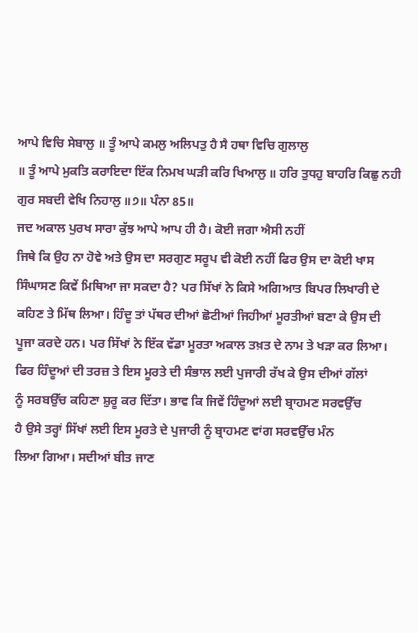ਆਪੇ ਵਿਚਿ ਸੇਬਾਲੁ ॥ ਤੂੰ ਆਪੇ ਕਮਲੁ ਅਲਿਪਤੁ ਹੈ ਸੈ ਹਥਾ ਵਿਚਿ ਗੁਲਾਲੁ
॥ ਤੂੰ ਆਪੇ ਮੁਕਤਿ ਕਰਾਇਦਾ ਇੱਕ ਨਿਮਖ ਘੜੀ ਕਰਿ ਖਿਆਲੁ ॥ ਹਰਿ ਤੁਧਹੁ ਬਾਹਰਿ ਕਿਛੁ ਨਹੀ
ਗੁਰ ਸਬਦੀ ਵੇਖਿ ਨਿਹਾਲੁ ॥੭॥ ਪੰਨਾ 85॥
ਜਦ ਅਕਾਲ ਪੁਰਖ ਸਾਰਾ ਕੁੱਝ ਆਪੇ ਆਪ ਹੀ ਹੈ। ਕੋਈ ਜਗਾ ਐਸੀ ਨਹੀਂ
ਜਿਥੇ ਕਿ ਉਹ ਨਾ ਹੋਵੇ ਅਤੇ ਉਸ ਦਾ ਸਰਗੁਣ ਸਰੂਪ ਵੀ ਕੋਈ ਨਹੀਂ ਫਿਰ ਉਸ ਦਾ ਕੋਈ ਖਾਸ
ਸਿੰਘਾਸਣ ਕਿਵੇਂ ਮਿਥਿਆ ਜਾ ਸਕਦਾ ਹੈ? ਪਰ ਸਿੱਖਾਂ ਨੇ ਕਿਸੇ ਅਗਿਆਤ ਬਿਪਰ ਲਿਖਾਰੀ ਦੇ
ਕਹਿਣ ਤੇ ਮਿੱਥ ਲਿਆ। ਹਿੰਦੂ ਤਾਂ ਪੱਥਰ ਦੀਆਂ ਛੋਟੀਆਂ ਜਿਹੀਆਂ ਮੂਰਤੀਆਂ ਬਣਾ ਕੇ ਉਸ ਦੀ
ਪੂਜਾ ਕਰਦੇ ਹਨ। ਪਰ ਸਿੱਖਾਂ ਨੇ ਇੱਕ ਵੱਡਾ ਮੂਰਤਾ ਅਕਾਲ ਤਖ਼ਤ ਦੇ ਨਾਮ ਤੇ ਖੜਾ ਕਰ ਲਿਆ।
ਫਿਰ ਹਿੰਦੂਆਂ ਦੀ ਤਰਜ਼ ਤੇ ਇਸ ਮੂਰਤੇ ਦੀ ਸੰਭਾਲ ਲਈ ਪੁਜਾਰੀ ਰੱਖ ਕੇ ਉਸ ਦੀਆਂ ਗੱਲਾਂ
ਨੂੰ ਸਰਬਉੱਚ ਕਹਿਣਾ ਸ਼ੁਰੂ ਕਰ ਦਿੱਤਾ। ਭਾਵ ਕਿ ਜਿਵੇਂ ਹਿੰਦੂਆਂ ਲਈ ਬ੍ਰਾਹਮਣ ਸਰਵਉੱਚ
ਹੈ ਉਸੇ ਤਰ੍ਹਾਂ ਸਿੱਖਾਂ ਲਈ ਇਸ ਮੂਰਤੇ ਦੇ ਪੁਜਾਰੀ ਨੂੰ ਬ੍ਰਾਹਮਣ ਵਾਂਗ ਸਰਵਉੱਚ ਮੰਨ
ਲਿਆ ਗਿਆ। ਸਦੀਆਂ ਬੀਤ ਜਾਣ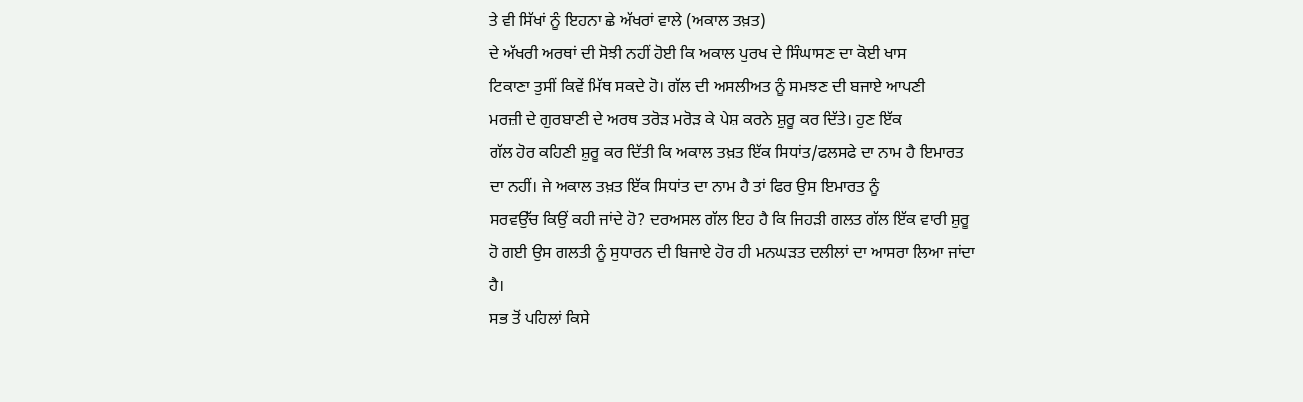ਤੇ ਵੀ ਸਿੱਖਾਂ ਨੂੰ ਇਹਨਾ ਛੇ ਅੱਖਰਾਂ ਵਾਲੇ (ਅਕਾਲ ਤਖ਼ਤ)
ਦੇ ਅੱਖਰੀ ਅਰਥਾਂ ਦੀ ਸੋਝੀ ਨਹੀਂ ਹੋਈ ਕਿ ਅਕਾਲ ਪੁਰਖ ਦੇ ਸਿੰਘਾਸਣ ਦਾ ਕੋਈ ਖਾਸ
ਟਿਕਾਣਾ ਤੁਸੀਂ ਕਿਵੇਂ ਮਿੱਥ ਸਕਦੇ ਹੋ। ਗੱਲ ਦੀ ਅਸਲੀਅਤ ਨੂੰ ਸਮਝਣ ਦੀ ਬਜਾਏ ਆਪਣੀ
ਮਰਜ਼ੀ ਦੇ ਗੁਰਬਾਣੀ ਦੇ ਅਰਥ ਤਰੋੜ ਮਰੋੜ ਕੇ ਪੇਸ਼ ਕਰਨੇ ਸ਼ੁਰੂ ਕਰ ਦਿੱਤੇ। ਹੁਣ ਇੱਕ
ਗੱਲ ਹੋਰ ਕਹਿਣੀ ਸ਼ੁਰੂ ਕਰ ਦਿੱਤੀ ਕਿ ਅਕਾਲ ਤਖ਼ਤ ਇੱਕ ਸਿਧਾਂਤ/ਫਲਸਫੇ ਦਾ ਨਾਮ ਹੈ ਇਮਾਰਤ
ਦਾ ਨਹੀਂ। ਜੇ ਅਕਾਲ ਤਖ਼ਤ ਇੱਕ ਸਿਧਾਂਤ ਦਾ ਨਾਮ ਹੈ ਤਾਂ ਫਿਰ ਉਸ ਇਮਾਰਤ ਨੂੰ
ਸਰਵਉੱਚ ਕਿਉਂ ਕਹੀ ਜਾਂਦੇ ਹੋ? ਦਰਅਸਲ ਗੱਲ ਇਹ ਹੈ ਕਿ ਜਿਹੜੀ ਗਲਤ ਗੱਲ ਇੱਕ ਵਾਰੀ ਸ਼ੁਰੂ
ਹੋ ਗਈ ਉਸ ਗਲਤੀ ਨੂੰ ਸੁਧਾਰਨ ਦੀ ਬਿਜਾਏ ਹੋਰ ਹੀ ਮਨਘੜਤ ਦਲੀਲਾਂ ਦਾ ਆਸਰਾ ਲਿਆ ਜਾਂਦਾ
ਹੈ।
ਸਭ ਤੋਂ ਪਹਿਲਾਂ ਕਿਸੇ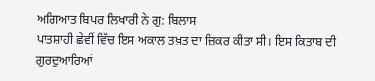ਅਗਿਆਤ ਬਿਪਰ ਲਿਖਾਰੀ ਨੇ ਗੁ: ਬਿਲਾਸ
ਪਾਤਸ਼ਾਹੀ ਛੇਵੀਂ ਵਿੱਚ ਇਸ ਅਕਾਲ ਤਖ਼ਤ ਦਾ ਜ਼ਿਕਰ ਕੀਤਾ ਸੀ। ਇਸ ਕਿਤਾਬ ਦੀ ਗੁਰਦੁਆਰਿਆਂ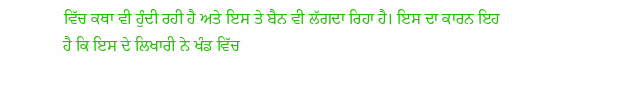ਵਿੱਚ ਕਥਾ ਵੀ ਹੁੰਦੀ ਰਹੀ ਹੈ ਅਤੇ ਇਸ ਤੇ ਬੈਨ ਵੀ ਲੱਗਦਾ ਰਿਹਾ ਹੈ। ਇਸ ਦਾ ਕਾਰਨ ਇਹ
ਹੈ ਕਿ ਇਸ ਦੇ ਲਿਖਾਰੀ ਨੇ ਖੰਡ ਵਿੱਚ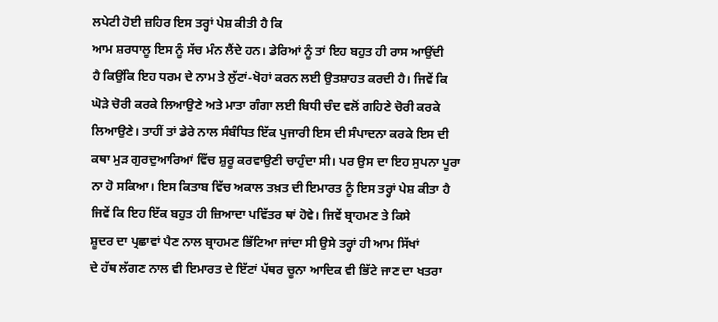ਲਪੇਟੀ ਹੋਈ ਜ਼ਹਿਰ ਇਸ ਤਰ੍ਹਾਂ ਪੇਸ਼ ਕੀਤੀ ਹੈ ਕਿ
ਆਮ ਸ਼ਰਧਾਲੂ ਇਸ ਨੂੰ ਸੱਚ ਮੰਨ ਲੈਂਦੇ ਹਨ। ਡੇਰਿਆਂ ਨੂੰ ਤਾਂ ਇਹ ਬਹੁਤ ਹੀ ਰਾਸ ਆਉਂਦੀ
ਹੈ ਕਿਉਂਕਿ ਇਹ ਧਰਮ ਦੇ ਨਾਮ ਤੇ ਲੁੱਟਾਂ-ਖੋਹਾਂ ਕਰਨ ਲਈ ਉਤਸ਼ਾਹਤ ਕਰਦੀ ਹੈ। ਜਿਵੇਂ ਕਿ
ਘੋੜੇ ਚੋਰੀ ਕਰਕੇ ਲਿਆਉਣੇ ਅਤੇ ਮਾਤਾ ਗੰਗਾ ਲਈ ਬਿਧੀ ਚੰਦ ਵਲੋਂ ਗਹਿਣੇ ਚੋਰੀ ਕਰਕੇ
ਲਿਆਉਣੇ। ਤਾਹੀਂ ਤਾਂ ਡੇਰੇ ਨਾਲ ਸੰਬੰਧਿਤ ਇੱਕ ਪੁਜਾਰੀ ਇਸ ਦੀ ਸੰਪਾਦਨਾ ਕਰਕੇ ਇਸ ਦੀ
ਕਥਾ ਮੁੜ ਗੁਰਦੁਆਰਿਆਂ ਵਿੱਚ ਸ਼ੁਰੂ ਕਰਵਾਉਣੀ ਚਾਹੁੰਦਾ ਸੀ। ਪਰ ਉਸ ਦਾ ਇਹ ਸੁਪਨਾ ਪੂਰਾ
ਨਾ ਹੋ ਸਕਿਆ। ਇਸ ਕਿਤਾਬ ਵਿੱਚ ਅਕਾਲ ਤਖ਼ਤ ਦੀ ਇਮਾਰਤ ਨੂੰ ਇਸ ਤਰ੍ਹਾਂ ਪੇਸ਼ ਕੀਤਾ ਹੈ
ਜਿਵੇਂ ਕਿ ਇਹ ਇੱਕ ਬਹੁਤ ਹੀ ਜ਼ਿਆਦਾ ਪਵਿੱਤਰ ਥਾਂ ਹੋਵੇ। ਜਿਵੇਂ ਬ੍ਰਾਹਮਣ ਤੇ ਕਿਸੇ
ਸ਼ੂਦਰ ਦਾ ਪ੍ਰਛਾਵਾਂ ਪੈਣ ਨਾਲ ਬ੍ਰਾਹਮਣ ਭਿੱਟਿਆ ਜਾਂਦਾ ਸੀ ਉਸੇ ਤਰ੍ਹਾਂ ਹੀ ਆਮ ਸਿੱਖਾਂ
ਦੇ ਹੱਥ ਲੱਗਣ ਨਾਲ ਵੀ ਇਮਾਰਤ ਦੇ ਇੱਟਾਂ ਪੱਥਰ ਚੂਨਾ ਆਦਿਕ ਵੀ ਭਿੱਟੇ ਜਾਣ ਦਾ ਖਤਰਾ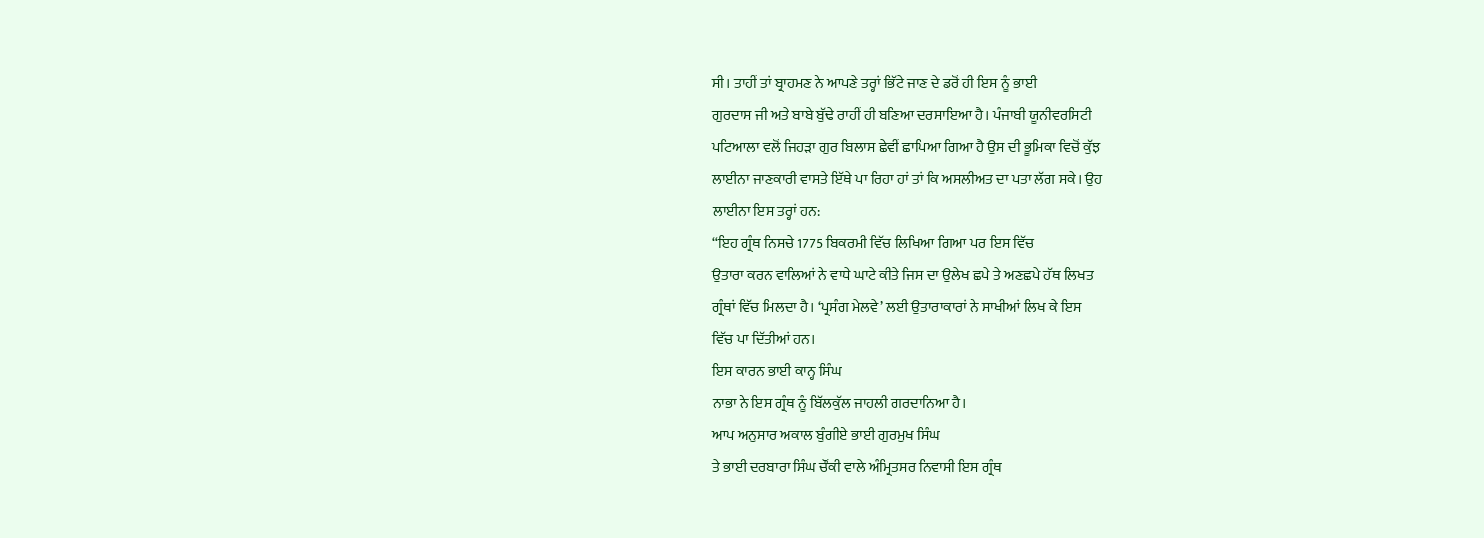ਸੀ। ਤਾਹੀਂ ਤਾਂ ਬ੍ਰਾਹਮਣ ਨੇ ਆਪਣੇ ਤਰ੍ਹਾਂ ਭਿੱਟੇ ਜਾਣ ਦੇ ਡਰੋਂ ਹੀ ਇਸ ਨੂੰ ਭਾਈ
ਗੁਰਦਾਸ ਜੀ ਅਤੇ ਬਾਬੇ ਬੁੱਢੇ ਰਾਹੀਂ ਹੀ ਬਣਿਆ ਦਰਸਾਇਆ ਹੈ। ਪੰਜਾਬੀ ਯੂਨੀਵਰਸਿਟੀ
ਪਟਿਆਲਾ ਵਲੋਂ ਜਿਹੜਾ ਗੁਰ ਬਿਲਾਸ ਛੇਵੀਂ ਛਾਪਿਆ ਗਿਆ ਹੈ ਉਸ ਦੀ ਭੂਮਿਕਾ ਵਿਚੋਂ ਕੁੱਝ
ਲਾਈਨਾ ਜਾਣਕਾਰੀ ਵਾਸਤੇ ਇੱਥੇ ਪਾ ਰਿਹਾ ਹਾਂ ਤਾਂ ਕਿ ਅਸਲੀਅਤ ਦਾ ਪਤਾ ਲੱਗ ਸਕੇ। ਉਹ
ਲਾਈਨਾ ਇਸ ਤਰ੍ਹਾਂ ਹਨ:
“ਇਹ ਗ੍ਰੰਥ ਨਿਸਚੇ 1775 ਬਿਕਰਮੀ ਵਿੱਚ ਲਿਖਿਆ ਗਿਆ ਪਰ ਇਸ ਵਿੱਚ
ਉਤਾਰਾ ਕਰਨ ਵਾਲਿਆਂ ਨੇ ਵਾਧੇ ਘਾਟੇ ਕੀਤੇ ਜਿਸ ਦਾ ਉਲੇਖ ਛਪੇ ਤੇ ਅਣਛਪੇ ਹੱਥ ਲਿਖਤ
ਗ੍ਰੰਥਾਂ ਵਿੱਚ ਮਿਲਦਾ ਹੈ। ‘ਪ੍ਰਸੰਗ ਮੇਲਵੇ’ ਲਈ ਉਤਾਰਾਕਾਰਾਂ ਨੇ ਸਾਖੀਆਂ ਲਿਖ ਕੇ ਇਸ
ਵਿੱਚ ਪਾ ਦਿੱਤੀਆਂ ਹਨ।
ਇਸ ਕਾਰਨ ਭਾਈ ਕਾਨ੍ਹ ਸਿੰਘ
ਨਾਭਾ ਨੇ ਇਸ ਗ੍ਰੰਥ ਨੂੰ ਬਿੱਲਕੁੱਲ ਜਾਹਲੀ ਗਰਦਾਨਿਆ ਹੈ।
ਆਪ ਅਨੁਸਾਰ ਅਕਾਲ ਬੁੰਗੀਏ ਭਾਈ ਗੁਰਮੁਖ ਸਿੰਘ
ਤੇ ਭਾਈ ਦਰਬਾਰਾ ਸਿੰਘ ਚੌਂਕੀ ਵਾਲੇ ਅੰਮ੍ਰਿਤਸਰ ਨਿਵਾਸੀ ਇਸ ਗ੍ਰੰਥ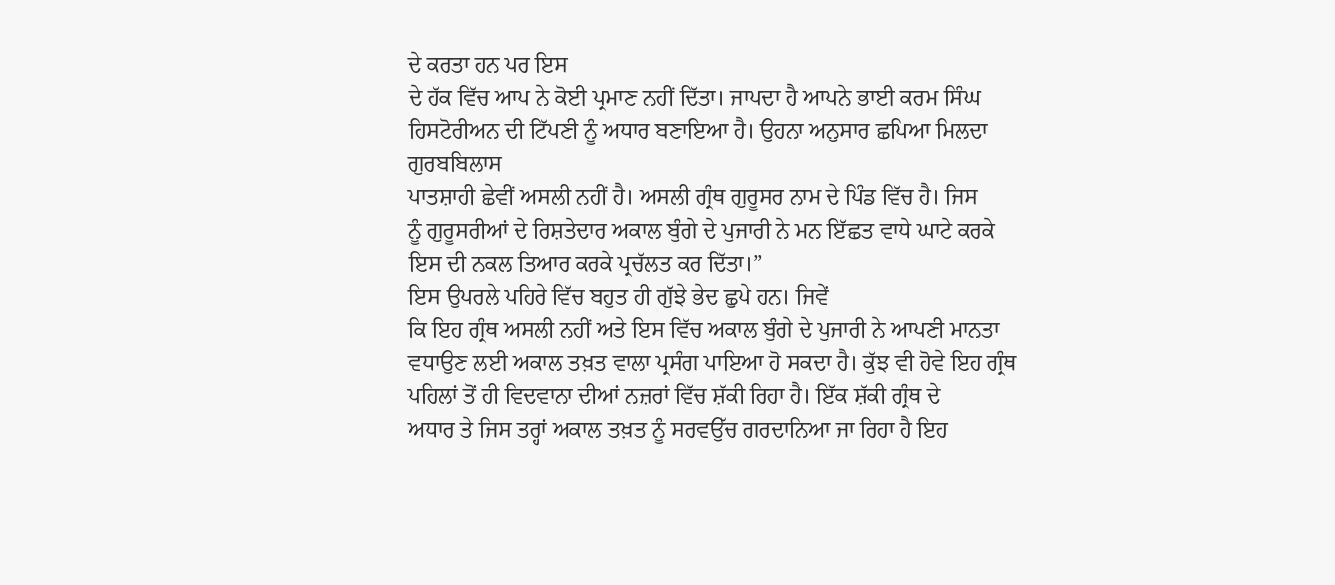ਦੇ ਕਰਤਾ ਹਨ ਪਰ ਇਸ
ਦੇ ਹੱਕ ਵਿੱਚ ਆਪ ਨੇ ਕੋਈ ਪ੍ਰਮਾਣ ਨਹੀਂ ਦਿੱਤਾ। ਜਾਪਦਾ ਹੈ ਆਪਨੇ ਭਾਈ ਕਰਮ ਸਿੰਘ
ਹਿਸਟੋਰੀਅਨ ਦੀ ਟਿੱਪਣੀ ਨੂੰ ਅਧਾਰ ਬਣਾਇਆ ਹੈ। ਉਹਨਾ ਅਨੁਸਾਰ ਛਪਿਆ ਮਿਲਦਾ ਗੁਰਬਬਿਲਾਸ
ਪਾਤਸ਼ਾਹੀ ਛੇਵੀਂ ਅਸਲੀ ਨਹੀਂ ਹੈ। ਅਸਲੀ ਗ੍ਰੰਥ ਗੁਰੂਸਰ ਨਾਮ ਦੇ ਪਿੰਡ ਵਿੱਚ ਹੈ। ਜਿਸ
ਨੂੰ ਗੁਰੂਸਰੀਆਂ ਦੇ ਰਿਸ਼ਤੇਦਾਰ ਅਕਾਲ ਬੁੰਗੇ ਦੇ ਪੁਜਾਰੀ ਨੇ ਮਨ ਇੱਛਤ ਵਾਧੇ ਘਾਟੇ ਕਰਕੇ
ਇਸ ਦੀ ਨਕਲ ਤਿਆਰ ਕਰਕੇ ਪ੍ਰਚੱਲਤ ਕਰ ਦਿੱਤਾ।”
ਇਸ ਉਪਰਲੇ ਪਹਿਰੇ ਵਿੱਚ ਬਹੁਤ ਹੀ ਗੁੱਝੇ ਭੇਦ ਛੁਪੇ ਹਨ। ਜਿਵੇਂ
ਕਿ ਇਹ ਗ੍ਰੰਥ ਅਸਲੀ ਨਹੀਂ ਅਤੇ ਇਸ ਵਿੱਚ ਅਕਾਲ ਬੁੰਗੇ ਦੇ ਪੁਜਾਰੀ ਨੇ ਆਪਣੀ ਮਾਨਤਾ
ਵਧਾਉਣ ਲਈ ਅਕਾਲ ਤਖ਼ਤ ਵਾਲਾ ਪ੍ਰਸੰਗ ਪਾਇਆ ਹੋ ਸਕਦਾ ਹੈ। ਕੁੱਝ ਵੀ ਹੋਵੇ ਇਹ ਗ੍ਰੰਥ
ਪਹਿਲਾਂ ਤੋਂ ਹੀ ਵਿਦਵਾਨਾ ਦੀਆਂ ਨਜ਼ਰਾਂ ਵਿੱਚ ਸ਼ੱਕੀ ਰਿਹਾ ਹੈ। ਇੱਕ ਸ਼ੱਕੀ ਗ੍ਰੰਥ ਦੇ
ਅਧਾਰ ਤੇ ਜਿਸ ਤਰ੍ਹਾਂ ਅਕਾਲ ਤਖ਼ਤ ਨੂੰ ਸਰਵਉੱਚ ਗਰਦਾਨਿਆ ਜਾ ਰਿਹਾ ਹੈ ਇਹ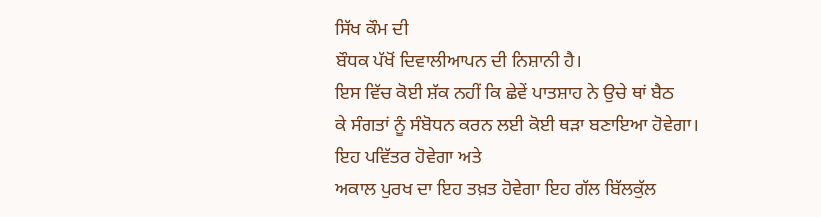ਸਿੱਖ ਕੌਮ ਦੀ
ਬੌਧਕ ਪੱਖੋਂ ਦਿਵਾਲੀਆਪਨ ਦੀ ਨਿਸ਼ਾਨੀ ਹੈ।
ਇਸ ਵਿੱਚ ਕੋਈ ਸ਼ੱਕ ਨਹੀਂ ਕਿ ਛੇਵੇਂ ਪਾਤਸ਼ਾਹ ਨੇ ਉਚੇ ਥਾਂ ਬੈਠ
ਕੇ ਸੰਗਤਾਂ ਨੂੰ ਸੰਬੋਧਨ ਕਰਨ ਲਈ ਕੋਈ ਥੜਾ ਬਣਾਇਆ ਹੋਵੇਗਾ। ਇਹ ਪਵਿੱਤਰ ਹੋਵੇਗਾ ਅਤੇ
ਅਕਾਲ ਪੁਰਖ ਦਾ ਇਹ ਤਖ਼ਤ ਹੋਵੇਗਾ ਇਹ ਗੱਲ ਬਿੱਲਕੁੱਲ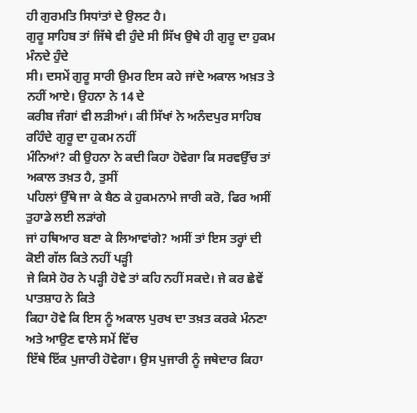ਹੀ ਗੁਰਮਤਿ ਸਿਧਾਂਤਾਂ ਦੇ ਉਲਟ ਹੈ।
ਗੁਰੂ ਸਾਹਿਬ ਤਾਂ ਜਿੱਥੇ ਵੀ ਹੁੰਦੇ ਸੀ ਸਿੱਖ ਉਥੇ ਹੀ ਗੁਰੂ ਦਾ ਹੁਕਮ ਮੰਨਦੇ ਹੁੰਦੇ
ਸੀ। ਦਸਮੇਂ ਗੁਰੂ ਸਾਰੀ ਉਮਰ ਇਸ ਕਹੇ ਜਾਂਦੇ ਅਕਾਲ ਅਖ਼ਤ ਤੇ ਨਹੀਂ ਆਏ। ਉਹਨਾ ਨੇ 14 ਦੇ
ਕਰੀਬ ਜੰਗਾਂ ਵੀ ਲੜੀਆਂ। ਕੀ ਸਿੱਖਾਂ ਨੇ ਅਨੰਦਪੁਰ ਸਾਹਿਬ ਰਹਿੰਦੇ ਗੁਰੂ ਦਾ ਹੁਕਮ ਨਹੀਂ
ਮੰਨਿਆਂ? ਕੀ ਉਹਨਾ ਨੇ ਕਦੀ ਕਿਹਾ ਹੋਵੇਗਾ ਕਿ ਸਰਵਉੱਚ ਤਾਂ ਅਕਾਲ ਤਖ਼ਤ ਹੈ, ਤੁਸੀਂ
ਪਹਿਲਾਂ ਉੱਥੇ ਜਾ ਕੇ ਬੈਠ ਕੇ ਹੁਕਮਨਾਮੇ ਜਾਰੀ ਕਰੋ, ਫਿਰ ਅਸੀਂ ਤੁਹਾਡੇ ਲਈ ਲੜਾਂਗੇ
ਜਾਂ ਹਥਿਆਰ ਬਣਾ ਕੇ ਲਿਆਵਾਂਗੇ? ਅਸੀਂ ਤਾਂ ਇਸ ਤਰ੍ਹਾਂ ਦੀ ਕੋਈ ਗੱਲ ਕਿਤੇ ਨਹੀਂ ਪੜ੍ਹੀ
ਜੇ ਕਿਸੇ ਹੋਰ ਨੇ ਪੜ੍ਹੀ ਹੋਵੇ ਤਾਂ ਕਹਿ ਨਹੀਂ ਸਕਦੇ। ਜੇ ਕਰ ਛੇਵੇਂ ਪਾਤਸ਼ਾਹ ਨੇ ਕਿਤੇ
ਕਿਹਾ ਹੋਵੇ ਕਿ ਇਸ ਨੂੰ ਅਕਾਲ ਪੁਰਖ ਦਾ ਤਖ਼ਤ ਕਰਕੇ ਮੰਨਣਾ ਅਤੇ ਆਉਣ ਵਾਲੇ ਸਮੇਂ ਵਿੱਚ
ਇੱਥੇ ਇੱਕ ਪੁਜਾਰੀ ਹੋਵੇਗਾ। ਉਸ ਪੁਜਾਰੀ ਨੂੰ ਜਥੇਦਾਰ ਕਿਹਾ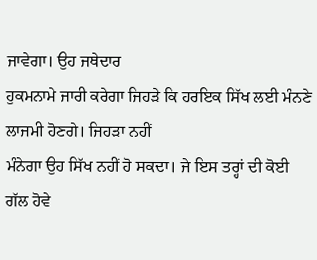ਜਾਵੇਗਾ। ਉਹ ਜਥੇਦਾਰ
ਹੁਕਮਨਾਮੇ ਜਾਰੀ ਕਰੇਗਾ ਜਿਹੜੇ ਕਿ ਹਰਇਕ ਸਿੱਖ ਲਈ ਮੰਨਣੇ ਲਾਜਮੀ ਹੋਣਗੇ। ਜਿਹੜਾ ਨਹੀਂ
ਮੰਨੇਗਾ ਉਹ ਸਿੱਖ ਨਹੀਂ ਹੋ ਸਕਦਾ। ਜੇ ਇਸ ਤਰ੍ਹਾਂ ਦੀ ਕੋਈ ਗੱਲ ਹੋਵੇ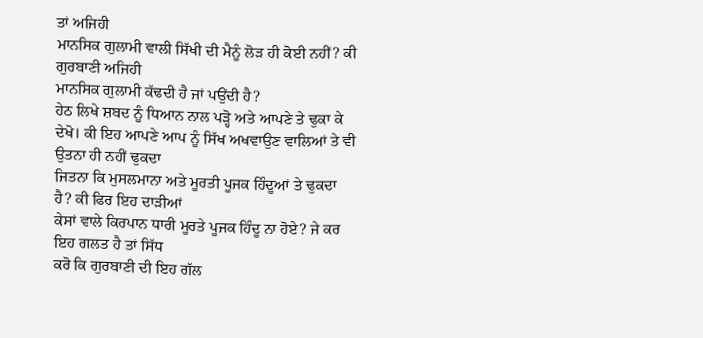ਤਾਂ ਅਜਿਹੀ
ਮਾਨਸਿਕ ਗੁਲਾਮੀ ਵਾਲੀ ਸਿੱਖੀ ਦੀ ਮੈਨੂੰ ਲੋੜ ਹੀ ਕੋਈ ਨਹੀਂ? ਕੀ ਗੁਰਬਾਣੀ ਅਜਿਹੀ
ਮਾਨਸਿਕ ਗੁਲਾਮੀ ਕੱਢਦੀ ਹੈ ਜਾਂ ਪਉਂਦੀ ਹੈ?
ਹੇਠ ਲਿਖੇ ਸ਼ਬਦ ਨੂੰ ਧਿਆਨ ਨਾਲ ਪੜ੍ਹੋ ਅਤੇ ਆਪਣੇ ਤੇ ਢੁਕਾ ਕੇ
ਦੇਖੋ। ਕੀ ਇਹ ਆਪਣੇ ਆਪ ਨੂੰ ਸਿੱਖ ਅਖਵਾਉਣ ਵਾਲਿਆਂ ਤੇ ਵੀ ਉਤਨਾ ਹੀ ਨਹੀਂ ਢੁਕਦਾ
ਜਿਤਨਾ ਕਿ ਮੁਸਲਮਾਨਾ ਅਤੇ ਮੂਰਤੀ ਪੂਜਕ ਹਿੰਦੂਆਂ ਤੇ ਢੁਕਦਾ ਹੈ? ਕੀ ਫਿਰ ਇਹ ਦਾੜੀਆਂ
ਕੇਸਾਂ ਵਾਲੇ ਕਿਰਪਾਨ ਧਾਰੀ ਮੂਰਤੇ ਪੂਜਕ ਹਿੰਦੂ ਨਾ ਹੋਏ? ਜੇ ਕਰ ਇਹ ਗਲਤ ਹੈ ਤਾਂ ਸਿੱਧ
ਕਰੋ ਕਿ ਗੁਰਬਾਣੀ ਦੀ ਇਹ ਗੱਲ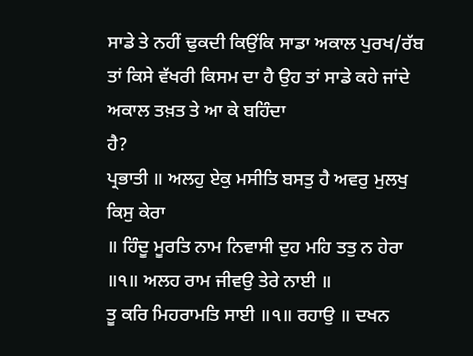ਸਾਡੇ ਤੇ ਨਹੀਂ ਢੁਕਦੀ ਕਿਉਂਕਿ ਸਾਡਾ ਅਕਾਲ ਪੁਰਖ/ਰੱਬ
ਤਾਂ ਕਿਸੇ ਵੱਖਰੀ ਕਿਸਮ ਦਾ ਹੈ ਉਹ ਤਾਂ ਸਾਡੇ ਕਹੇ ਜਾਂਦੇ ਅਕਾਲ ਤਖ਼ਤ ਤੇ ਆ ਕੇ ਬਹਿੰਦਾ
ਹੈ?
ਪ੍ਰਭਾਤੀ ॥ ਅਲਹੁ ਏਕੁ ਮਸੀਤਿ ਬਸਤੁ ਹੈ ਅਵਰੁ ਮੁਲਖੁ ਕਿਸੁ ਕੇਰਾ
॥ ਹਿੰਦੂ ਮੂਰਤਿ ਨਾਮ ਨਿਵਾਸੀ ਦੁਹ ਮਹਿ ਤਤੁ ਨ ਹੇਰਾ ॥੧॥ ਅਲਹ ਰਾਮ ਜੀਵਉ ਤੇਰੇ ਨਾਈ ॥
ਤੂ ਕਰਿ ਮਿਹਰਾਮਤਿ ਸਾਈ ॥੧॥ ਰਹਾਉ ॥ ਦਖਨ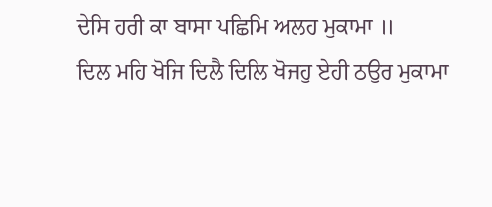ਦੇਸਿ ਹਰੀ ਕਾ ਬਾਸਾ ਪਛਿਮਿ ਅਲਹ ਮੁਕਾਮਾ ॥
ਦਿਲ ਮਹਿ ਖੋਜਿ ਦਿਲੈ ਦਿਲਿ ਖੋਜਹੁ ਏਹੀ ਠਉਰ ਮੁਕਾਮਾ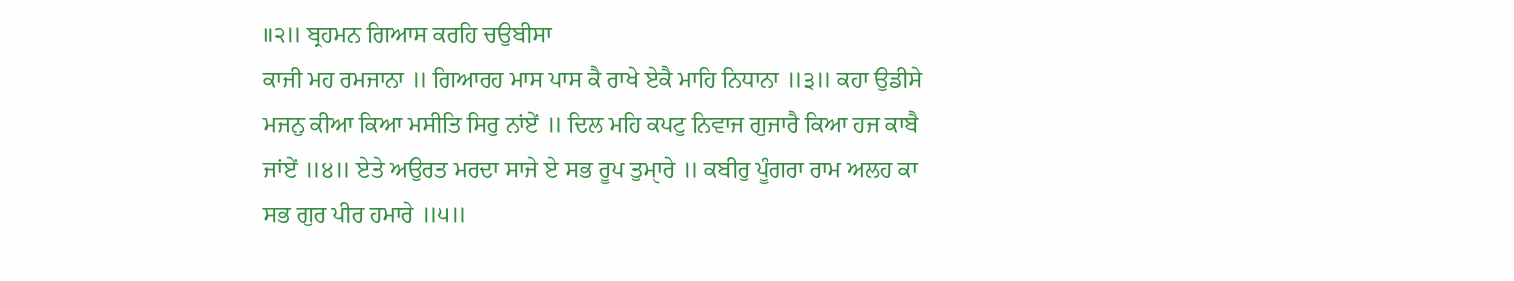॥੨॥ ਬ੍ਰਹਮਨ ਗਿਆਸ ਕਰਹਿ ਚਉਬੀਸਾ
ਕਾਜੀ ਮਹ ਰਮਜਾਨਾ ॥ ਗਿਆਰਹ ਮਾਸ ਪਾਸ ਕੈ ਰਾਖੇ ਏਕੈ ਮਾਹਿ ਨਿਧਾਨਾ ॥੩॥ ਕਹਾ ਉਡੀਸੇ
ਮਜਨੁ ਕੀਆ ਕਿਆ ਮਸੀਤਿ ਸਿਰੁ ਨਾਂਏਂ ॥ ਦਿਲ ਮਹਿ ਕਪਟੁ ਨਿਵਾਜ ਗੁਜਾਰੈ ਕਿਆ ਹਜ ਕਾਬੈ
ਜਾਂਏਂ ॥੪॥ ਏਤੇ ਅਉਰਤ ਮਰਦਾ ਸਾਜੇ ਏ ਸਭ ਰੂਪ ਤੁਮਾੑਰੇ ॥ ਕਬੀਰੁ ਪੂੰਗਰਾ ਰਾਮ ਅਲਹ ਕਾ
ਸਭ ਗੁਰ ਪੀਰ ਹਮਾਰੇ ॥੫॥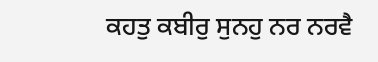ਕਹਤੁ ਕਬੀਰੁ ਸੁਨਹੁ ਨਰ ਨਰਵੈ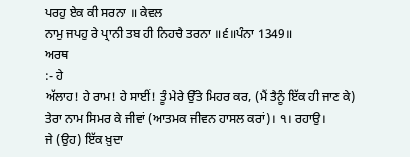ਪਰਹੁ ਏਕ ਕੀ ਸਰਨਾ ॥ ਕੇਵਲ
ਨਾਮੁ ਜਪਹੁ ਰੇ ਪ੍ਰਾਨੀ ਤਬ ਹੀ ਨਿਹਚੈ ਤਰਨਾ ॥੬॥ਪੰਨਾ 1349॥
ਅਰਥ
:- ਹੇ
ਅੱਲਾਹ! ਹੇ ਰਾਮ! ਹੇ ਸਾਈਂ! ਤੂੰ ਮੇਰੇ ਉੱਤੇ ਮਿਹਰ ਕਰ, (ਮੈਂ ਤੈਨੂੰ ਇੱਕ ਹੀ ਜਾਣ ਕੇ)
ਤੇਰਾ ਨਾਮ ਸਿਮਰ ਕੇ ਜੀਵਾਂ (ਆਤਮਕ ਜੀਵਨ ਹਾਸਲ ਕਰਾਂ)। ੧। ਰਹਾਉ।
ਜੇ (ਉਹ) ਇੱਕ ਖ਼ੁਦਾ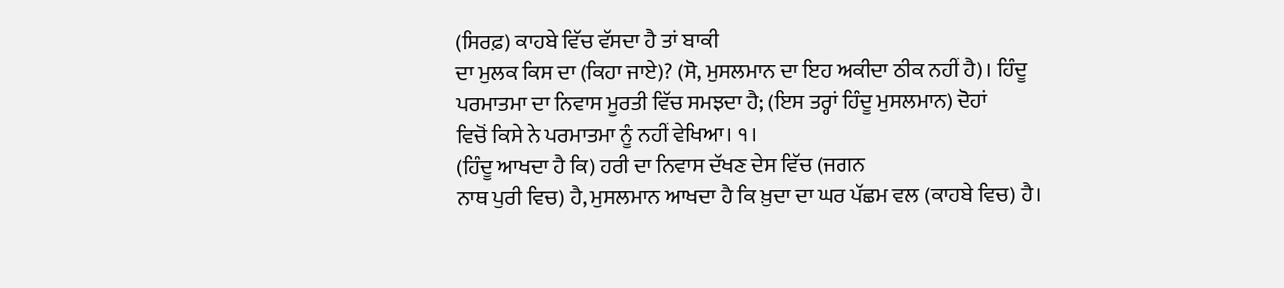(ਸਿਰਫ਼) ਕਾਹਬੇ ਵਿੱਚ ਵੱਸਦਾ ਹੈ ਤਾਂ ਬਾਕੀ
ਦਾ ਮੁਲਕ ਕਿਸ ਦਾ (ਕਿਹਾ ਜਾਏ)? (ਸੋ, ਮੁਸਲਮਾਨ ਦਾ ਇਹ ਅਕੀਦਾ ਠੀਕ ਨਹੀਂ ਹੈ)। ਹਿੰਦੂ
ਪਰਮਾਤਮਾ ਦਾ ਨਿਵਾਸ ਮੂਰਤੀ ਵਿੱਚ ਸਮਝਦਾ ਹੈ; (ਇਸ ਤਰ੍ਹਾਂ ਹਿੰਦੂ ਮੁਸਲਮਾਨ) ਦੋਹਾਂ
ਵਿਚੋਂ ਕਿਸੇ ਨੇ ਪਰਮਾਤਮਾ ਨੂੰ ਨਹੀਂ ਵੇਖਿਆ। ੧।
(ਹਿੰਦੂ ਆਖਦਾ ਹੈ ਕਿ) ਹਰੀ ਦਾ ਨਿਵਾਸ ਦੱਖਣ ਦੇਸ ਵਿੱਚ (ਜਗਨ
ਨਾਥ ਪੁਰੀ ਵਿਚ) ਹੈ, ਮੁਸਲਮਾਨ ਆਖਦਾ ਹੈ ਕਿ ਖ਼ੁਦਾ ਦਾ ਘਰ ਪੱਛਮ ਵਲ (ਕਾਹਬੇ ਵਿਚ) ਹੈ।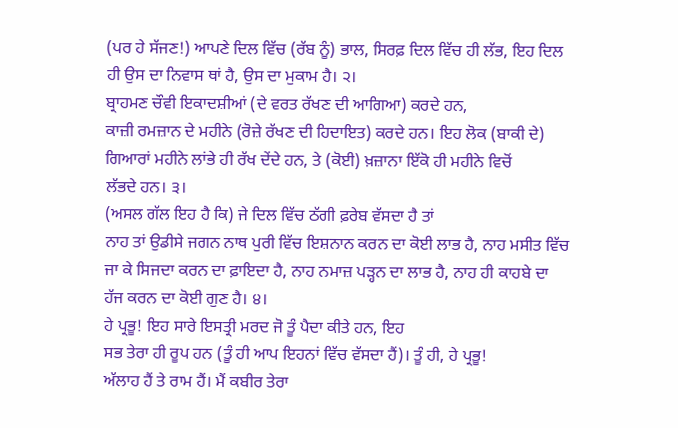(ਪਰ ਹੇ ਸੱਜਣ!) ਆਪਣੇ ਦਿਲ ਵਿੱਚ (ਰੱਬ ਨੂੰ) ਭਾਲ, ਸਿਰਫ਼ ਦਿਲ ਵਿੱਚ ਹੀ ਲੱਭ, ਇਹ ਦਿਲ
ਹੀ ਉਸ ਦਾ ਨਿਵਾਸ ਥਾਂ ਹੈ, ਉਸ ਦਾ ਮੁਕਾਮ ਹੈ। ੨।
ਬ੍ਰਾਹਮਣ ਚੌਵੀ ਇਕਾਦਸ਼ੀਆਂ (ਦੇ ਵਰਤ ਰੱਖਣ ਦੀ ਆਗਿਆ) ਕਰਦੇ ਹਨ,
ਕਾਜ਼ੀ ਰਮਜ਼ਾਨ ਦੇ ਮਹੀਨੇ (ਰੋਜ਼ੇ ਰੱਖਣ ਦੀ ਹਿਦਾਇਤ) ਕਰਦੇ ਹਨ। ਇਹ ਲੋਕ (ਬਾਕੀ ਦੇ)
ਗਿਆਰਾਂ ਮਹੀਨੇ ਲਾਂਭੇ ਹੀ ਰੱਖ ਦੇਂਦੇ ਹਨ, ਤੇ (ਕੋਈ) ਖ਼ਜ਼ਾਨਾ ਇੱਕੋ ਹੀ ਮਹੀਨੇ ਵਿਚੋਂ
ਲੱਭਦੇ ਹਨ। ੩।
(ਅਸਲ ਗੱਲ ਇਹ ਹੈ ਕਿ) ਜੇ ਦਿਲ ਵਿੱਚ ਠੱਗੀ ਫ਼ਰੇਬ ਵੱਸਦਾ ਹੈ ਤਾਂ
ਨਾਹ ਤਾਂ ਉਡੀਸੇ ਜਗਨ ਨਾਥ ਪੁਰੀ ਵਿੱਚ ਇਸ਼ਨਾਨ ਕਰਨ ਦਾ ਕੋਈ ਲਾਭ ਹੈ, ਨਾਹ ਮਸੀਤ ਵਿੱਚ
ਜਾ ਕੇ ਸਿਜਦਾ ਕਰਨ ਦਾ ਫ਼ਾਇਦਾ ਹੈ, ਨਾਹ ਨਮਾਜ਼ ਪੜ੍ਹਨ ਦਾ ਲਾਭ ਹੈ, ਨਾਹ ਹੀ ਕਾਹਬੇ ਦਾ
ਹੱਜ ਕਰਨ ਦਾ ਕੋਈ ਗੁਣ ਹੈ। ੪।
ਹੇ ਪ੍ਰਭੂ! ਇਹ ਸਾਰੇ ਇਸਤ੍ਰੀ ਮਰਦ ਜੋ ਤੂੰ ਪੈਦਾ ਕੀਤੇ ਹਨ, ਇਹ
ਸਭ ਤੇਰਾ ਹੀ ਰੂਪ ਹਨ (ਤੂੰ ਹੀ ਆਪ ਇਹਨਾਂ ਵਿੱਚ ਵੱਸਦਾ ਹੈਂ)। ਤੂੰ ਹੀ, ਹੇ ਪ੍ਰਭੂ!
ਅੱਲਾਹ ਹੈਂ ਤੇ ਰਾਮ ਹੈਂ। ਮੈਂ ਕਬੀਰ ਤੇਰਾ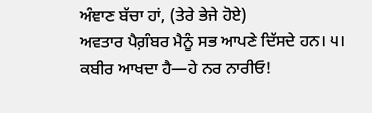ਅੰਞਾਣ ਬੱਚਾ ਹਾਂ, (ਤੇਰੇ ਭੇਜੇ ਹੋਏ)
ਅਵਤਾਰ ਪੈਗ਼ੰਬਰ ਮੈਨੂੰ ਸਭ ਆਪਣੇ ਦਿੱਸਦੇ ਹਨ। ੫।
ਕਬੀਰ ਆਖਦਾ ਹੈ—ਹੇ ਨਰ ਨਾਰੀਓ!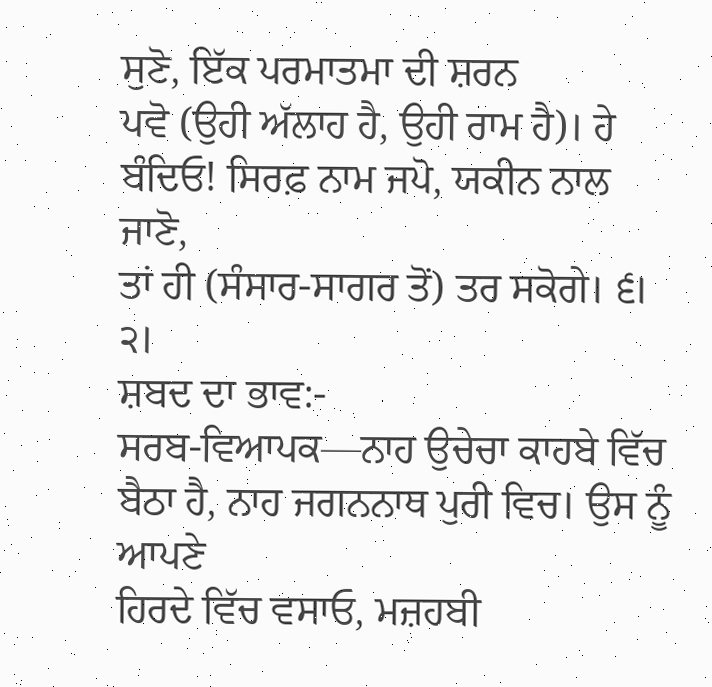ਸੁਣੋ, ਇੱਕ ਪਰਮਾਤਮਾ ਦੀ ਸ਼ਰਨ
ਪਵੋ (ਉਹੀ ਅੱਲਾਹ ਹੈ, ਉਹੀ ਰਾਮ ਹੈ)। ਹੇ ਬੰਦਿਓ! ਸਿਰਫ਼ ਨਾਮ ਜਪੋ, ਯਕੀਨ ਨਾਲ ਜਾਣੋ,
ਤਾਂ ਹੀ (ਸੰਸਾਰ-ਸਾਗਰ ਤੋਂ) ਤਰ ਸਕੋਗੇ। ੬। ੨।
ਸ਼ਬਦ ਦਾ ਭਾਵ:-
ਸਰਬ-ਵਿਆਪਕ—ਨਾਹ ਉਚੇਚਾ ਕਾਹਬੇ ਵਿੱਚ ਬੈਠਾ ਹੈ, ਨਾਹ ਜਗਨਨਾਥ ਪੁਰੀ ਵਿਚ। ਉਸ ਨੂੰ ਆਪਣੇ
ਹਿਰਦੇ ਵਿੱਚ ਵਸਾਓ, ਮਜ਼ਹਬੀ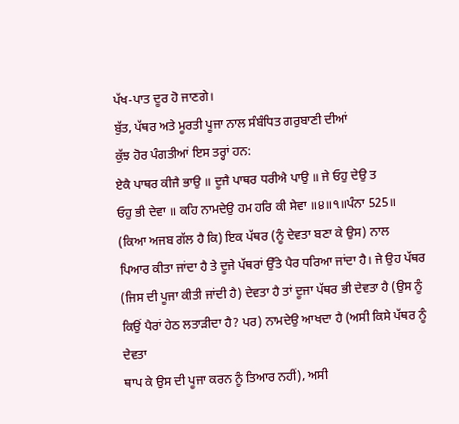ਪੱਖ-ਪਾਤ ਦੂਰ ਹੋ ਜਾਣਗੇ।
ਬੁੱਤ, ਪੱਥਰ ਅਤੇ ਮੂਰਤੀ ਪੂਜਾ ਨਾਲ ਸੰਬੰਧਿਤ ਗਰੁਬਾਣੀ ਦੀਆਂ
ਕੁੱਝ ਹੋਰ ਪੰਗਤੀਆਂ ਇਸ ਤਰ੍ਹਾਂ ਹਨ:
ਏਕੈ ਪਾਥਰ ਕੀਜੈ ਭਾਉ ॥ ਦੂਜੈ ਪਾਥਰ ਧਰੀਐ ਪਾਉ ॥ ਜੇ ਓਹੁ ਦੇਉ ਤ
ਓਹੁ ਭੀ ਦੇਵਾ ॥ ਕਹਿ ਨਾਮਦੇਉ ਹਮ ਹਰਿ ਕੀ ਸੇਵਾ ॥੪॥੧॥ਪੰਨਾ 525॥
(ਕਿਆ ਅਜਬ ਗੱਲ ਹੈ ਕਿ) ਇਕ ਪੱਥਰ (ਨੂੰ ਦੇਵਤਾ ਬਣਾ ਕੇ ਉਸ) ਨਾਲ
ਪਿਆਰ ਕੀਤਾ ਜਾਂਦਾ ਹੈ ਤੇ ਦੂਜੇ ਪੱਥਰਾਂ ਉੱਤੇ ਪੈਰ ਧਰਿਆ ਜਾਂਦਾ ਹੈ। ਜੇ ਉਹ ਪੱਥਰ
(ਜਿਸ ਦੀ ਪੂਜਾ ਕੀਤੀ ਜਾਂਦੀ ਹੈ) ਦੇਵਤਾ ਹੈ ਤਾਂ ਦੂਜਾ ਪੱਥਰ ਭੀ ਦੇਵਤਾ ਹੈ (ਉਸ ਨੂੰ
ਕਿਉਂ ਪੈਰਾਂ ਹੇਠ ਲਤਾੜੀਦਾ ਹੈ? ਪਰ) ਨਾਮਦੇਉ ਆਖਦਾ ਹੈ (ਅਸੀ ਕਿਸੇ ਪੱਥਰ ਨੂੰ ਦੇਵਤਾ
ਥਾਪ ਕੇ ਉਸ ਦੀ ਪੂਜਾ ਕਰਨ ਨੂੰ ਤਿਆਰ ਨਹੀਂ), ਅਸੀ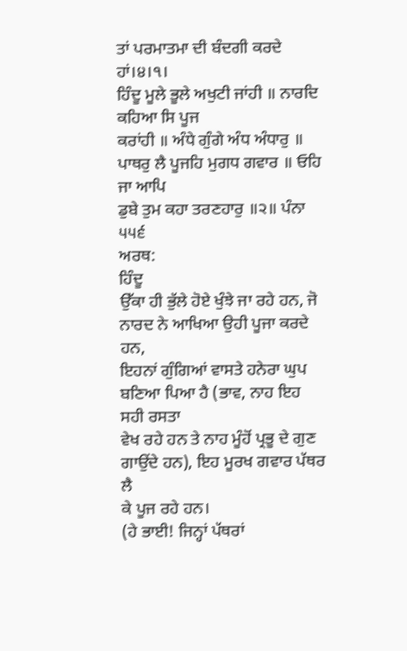ਤਾਂ ਪਰਮਾਤਮਾ ਦੀ ਬੰਦਗੀ ਕਰਦੇ
ਹਾਂ।੪।੧।
ਹਿੰਦੂ ਮੂਲੇ ਭੂਲੇ ਅਖੁਟੀ ਜਾਂਹੀ ॥ ਨਾਰਦਿ ਕਹਿਆ ਸਿ ਪੂਜ
ਕਰਾਂਹੀ ॥ ਅੰਧੇ ਗੁੰਗੇ ਅੰਧ ਅੰਧਾਰੁ ॥ ਪਾਥਰੁ ਲੈ ਪੂਜਹਿ ਮੁਗਧ ਗਵਾਰ ॥ ਓਹਿ ਜਾ ਆਪਿ
ਡੁਬੇ ਤੁਮ ਕਹਾ ਤਰਣਹਾਰੁ ॥੨॥ ਪੰਨਾ ੫੫੬
ਅਰਥ:
ਹਿੰਦੂ
ਉੱਕਾ ਹੀ ਭੁੱਲੇ ਹੋਏ ਖੁੰਝੇ ਜਾ ਰਹੇ ਹਨ, ਜੋ ਨਾਰਦ ਨੇ ਆਖਿਆ ਉਹੀ ਪੂਜਾ ਕਰਦੇ ਹਨ,
ਇਹਨਾਂ ਗੁੰਗਿਆਂ ਵਾਸਤੇ ਹਨੇਰਾ ਘੁਪ ਬਣਿਆ ਪਿਆ ਹੈ (ਭਾਵ, ਨਾਹ ਇਹ ਸਹੀ ਰਸਤਾ
ਵੇਖ ਰਹੇ ਹਨ ਤੇ ਨਾਹ ਮੂੰਹੋਂ ਪ੍ਰਭੂ ਦੇ ਗੁਣ ਗਾਉਂਦੇ ਹਨ), ਇਹ ਮੂਰਖ ਗਵਾਰ ਪੱਥਰ ਲੈ
ਕੇ ਪੂਜ ਰਹੇ ਹਨ।
(ਹੇ ਭਾਈ! ਜਿਨ੍ਹਾਂ ਪੱਥਰਾਂ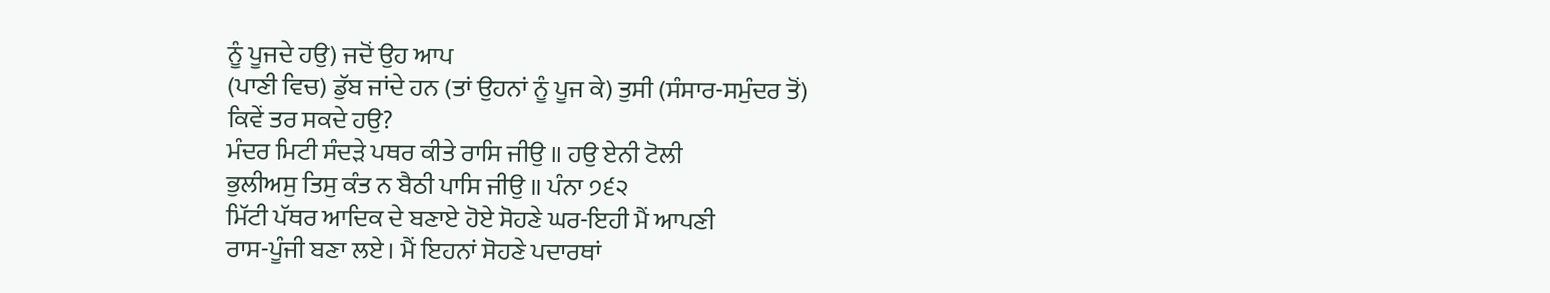ਨੂੰ ਪੂਜਦੇ ਹਉ) ਜਦੋਂ ਉਹ ਆਪ
(ਪਾਣੀ ਵਿਚ) ਡੁੱਬ ਜਾਂਦੇ ਹਨ (ਤਾਂ ਉਹਨਾਂ ਨੂੰ ਪੂਜ ਕੇ) ਤੁਸੀ (ਸੰਸਾਰ-ਸਮੁੰਦਰ ਤੋਂ)
ਕਿਵੇਂ ਤਰ ਸਕਦੇ ਹਉ?
ਮੰਦਰ ਮਿਟੀ ਸੰਦੜੇ ਪਥਰ ਕੀਤੇ ਰਾਸਿ ਜੀਉ ॥ ਹਉ ਏਨੀ ਟੋਲੀ
ਭੁਲੀਅਸੁ ਤਿਸੁ ਕੰਤ ਨ ਬੈਠੀ ਪਾਸਿ ਜੀਉ ॥ ਪੰਨਾ ੭੬੨
ਮਿੱਟੀ ਪੱਥਰ ਆਦਿਕ ਦੇ ਬਣਾਏ ਹੋਏ ਸੋਹਣੇ ਘਰ-ਇਹੀ ਮੈਂ ਆਪਣੀ
ਰਾਸ-ਪੂੰਜੀ ਬਣਾ ਲਏ। ਮੈਂ ਇਹਨਾਂ ਸੋਹਣੇ ਪਦਾਰਥਾਂ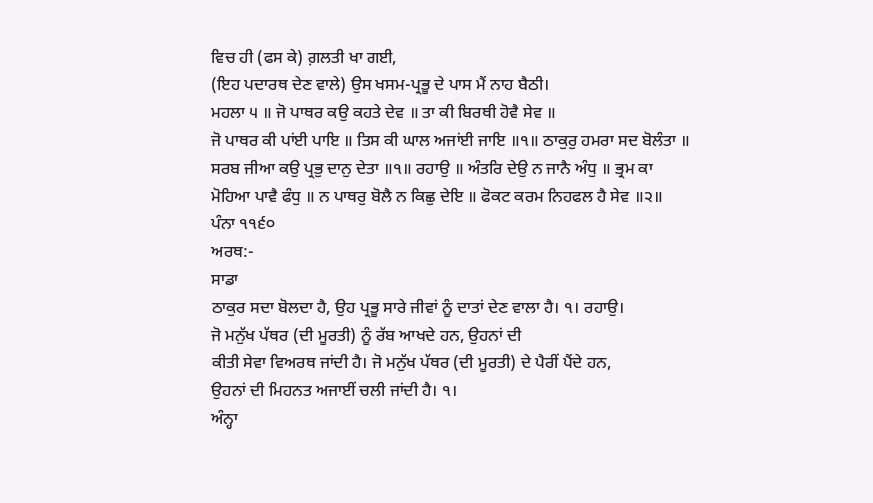ਵਿਚ ਹੀ (ਫਸ ਕੇ) ਗ਼ਲਤੀ ਖਾ ਗਈ,
(ਇਹ ਪਦਾਰਥ ਦੇਣ ਵਾਲੇ) ਉਸ ਖਸਮ-ਪ੍ਰਭੂ ਦੇ ਪਾਸ ਮੈਂ ਨਾਹ ਬੈਠੀ।
ਮਹਲਾ ੫ ॥ ਜੋ ਪਾਥਰ ਕਉ ਕਹਤੇ ਦੇਵ ॥ ਤਾ ਕੀ ਬਿਰਥੀ ਹੋਵੈ ਸੇਵ ॥
ਜੋ ਪਾਥਰ ਕੀ ਪਾਂਈ ਪਾਇ ॥ ਤਿਸ ਕੀ ਘਾਲ ਅਜਾਂਈ ਜਾਇ ॥੧॥ ਠਾਕੁਰੁ ਹਮਰਾ ਸਦ ਬੋਲੰਤਾ ॥
ਸਰਬ ਜੀਆ ਕਉ ਪ੍ਰਭੁ ਦਾਨੁ ਦੇਤਾ ॥੧॥ ਰਹਾਉ ॥ ਅੰਤਰਿ ਦੇਉ ਨ ਜਾਨੈ ਅੰਧੁ ॥ ਭ੍ਰਮ ਕਾ
ਮੋਹਿਆ ਪਾਵੈ ਫੰਧੁ ॥ ਨ ਪਾਥਰੁ ਬੋਲੈ ਨ ਕਿਛੁ ਦੇਇ ॥ ਫੋਕਟ ਕਰਮ ਨਿਹਫਲ ਹੈ ਸੇਵ ॥੨॥
ਪੰਨਾ ੧੧੬੦
ਅਰਥ:-
ਸਾਡਾ
ਠਾਕੁਰ ਸਦਾ ਬੋਲਦਾ ਹੈ, ਉਹ ਪ੍ਰਭੂ ਸਾਰੇ ਜੀਵਾਂ ਨੂੰ ਦਾਤਾਂ ਦੇਣ ਵਾਲਾ ਹੈ। ੧। ਰਹਾਉ।
ਜੋ ਮਨੁੱਖ ਪੱਥਰ (ਦੀ ਮੂਰਤੀ) ਨੂੰ ਰੱਬ ਆਖਦੇ ਹਨ, ਉਹਨਾਂ ਦੀ
ਕੀਤੀ ਸੇਵਾ ਵਿਅਰਥ ਜਾਂਦੀ ਹੈ। ਜੋ ਮਨੁੱਖ ਪੱਥਰ (ਦੀ ਮੂਰਤੀ) ਦੇ ਪੈਰੀਂ ਪੈਂਦੇ ਹਨ,
ਉਹਨਾਂ ਦੀ ਮਿਹਨਤ ਅਜਾਈਂ ਚਲੀ ਜਾਂਦੀ ਹੈ। ੧।
ਅੰਨ੍ਹਾ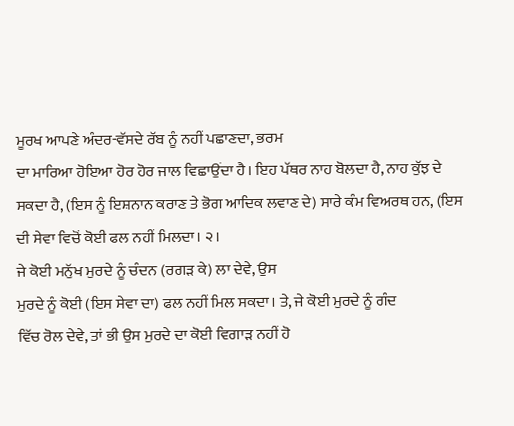ਮੂਰਖ ਆਪਣੇ ਅੰਦਰ-ਵੱਸਦੇ ਰੱਬ ਨੂੰ ਨਹੀਂ ਪਛਾਣਦਾ, ਭਰਮ
ਦਾ ਮਾਰਿਆ ਹੋਇਆ ਹੋਰ ਹੋਰ ਜਾਲ ਵਿਛਾਉਂਦਾ ਹੈ। ਇਹ ਪੱਥਰ ਨਾਹ ਬੋਲਦਾ ਹੈ, ਨਾਹ ਕੁੱਝ ਦੇ
ਸਕਦਾ ਹੈ, (ਇਸ ਨੂੰ ਇਸ਼ਨਾਨ ਕਰਾਣ ਤੇ ਭੋਗ ਆਦਿਕ ਲਵਾਣ ਦੇ) ਸਾਰੇ ਕੰਮ ਵਿਅਰਥ ਹਨ, (ਇਸ
ਦੀ ਸੇਵਾ ਵਿਚੋਂ ਕੋਈ ਫਲ ਨਹੀਂ ਮਿਲਦਾ। ੨।
ਜੇ ਕੋਈ ਮਨੁੱਖ ਮੁਰਦੇ ਨੂੰ ਚੰਦਨ (ਰਗੜ ਕੇ) ਲਾ ਦੇਵੇ, ਉਸ
ਮੁਰਦੇ ਨੂੰ ਕੋਈ (ਇਸ ਸੇਵਾ ਦਾ) ਫਲ ਨਹੀਂ ਮਿਲ ਸਕਦਾ। ਤੇ, ਜੇ ਕੋਈ ਮੁਰਦੇ ਨੂੰ ਗੰਦ
ਵਿੱਚ ਰੋਲ ਦੇਵੇ, ਤਾਂ ਭੀ ਉਸ ਮੁਰਦੇ ਦਾ ਕੋਈ ਵਿਗਾੜ ਨਹੀਂ ਹੋ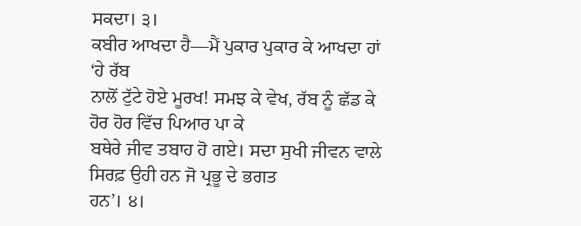ਸਕਦਾ। ੩।
ਕਬੀਰ ਆਖਦਾ ਹੈ—ਮੈਂ ਪੁਕਾਰ ਪੁਕਾਰ ਕੇ ਆਖਦਾ ਹਾਂ ‘ਹੇ ਰੱਬ
ਨਾਲੋਂ ਟੁੱਟੇ ਹੋਏ ਮੂਰਖ! ਸਮਝ ਕੇ ਵੇਖ, ਰੱਬ ਨੂੰ ਛੱਡ ਕੇ ਹੋਰ ਹੋਰ ਵਿੱਚ ਪਿਆਰ ਪਾ ਕੇ
ਬਥੇਰੇ ਜੀਵ ਤਬਾਹ ਹੋ ਗਏ। ਸਦਾ ਸੁਖੀ ਜੀਵਨ ਵਾਲੇ ਸਿਰਫ਼ ਉਹੀ ਹਨ ਜੋ ਪ੍ਰਭੂ ਦੇ ਭਗਤ
ਹਨ’। ੪।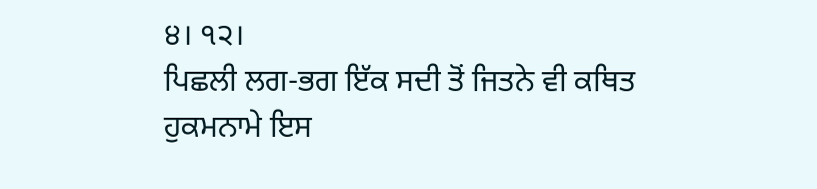੪। ੧੨।
ਪਿਛਲੀ ਲਗ-ਭਗ ਇੱਕ ਸਦੀ ਤੋਂ ਜਿਤਨੇ ਵੀ ਕਥਿਤ ਹੁਕਮਨਾਮੇ ਇਸ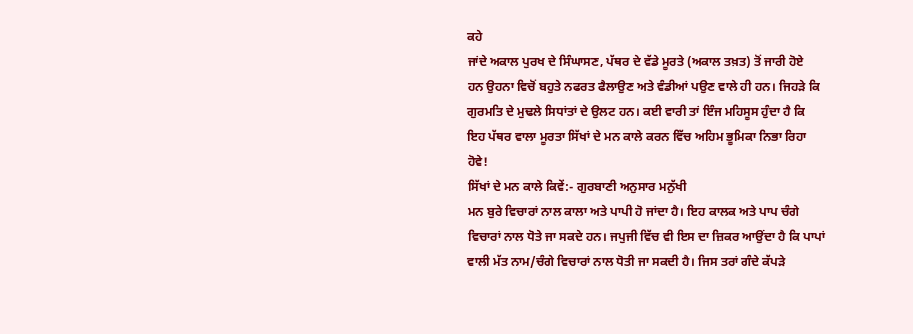ਕਹੇ
ਜਾਂਦੇ ਅਕਾਲ ਪੁਰਖ ਦੇ ਸਿੰਘਾਸਣ, ਪੱਥਰ ਦੇ ਵੱਡੇ ਮੂਰਤੇ (ਅਕਾਲ ਤਖ਼ਤ) ਤੋਂ ਜਾਰੀ ਹੋਏ
ਹਨ ਉਹਨਾ ਵਿਚੋਂ ਬਹੁਤੇ ਨਫਰਤ ਫੈਲਾਉਣ ਅਤੇ ਵੰਡੀਆਂ ਪਉਣ ਵਾਲੇ ਹੀ ਹਨ। ਜਿਹੜੇ ਕਿ
ਗੁਰਮਤਿ ਦੇ ਮੁਢਲੇ ਸਿਧਾਂਤਾਂ ਦੇ ਉਲਟ ਹਨ। ਕਈ ਵਾਰੀ ਤਾਂ ਇੰਜ ਮਹਿਸੂਸ ਹੁੰਦਾ ਹੈ ਕਿ
ਇਹ ਪੱਥਰ ਵਾਲਾ ਮੂਰਤਾ ਸਿੱਖਾਂ ਦੇ ਮਨ ਕਾਲੇ ਕਰਨ ਵਿੱਚ ਅਹਿਮ ਭੂਮਿਕਾ ਨਿਭਾ ਰਿਹਾ
ਹੋਵੇ!
ਸਿੱਖਾਂ ਦੇ ਮਨ ਕਾਲੇ ਕਿਵੇਂ:- ਗੁਰਬਾਣੀ ਅਨੁਸਾਰ ਮਨੁੱਖੀ
ਮਨ ਬੁਰੇ ਵਿਚਾਰਾਂ ਨਾਲ ਕਾਲਾ ਅਤੇ ਪਾਪੀ ਹੋ ਜਾਂਦਾ ਹੈ। ਇਹ ਕਾਲਕ ਅਤੇ ਪਾਪ ਚੰਗੇ
ਵਿਚਾਰਾਂ ਨਾਲ ਧੋਤੇ ਜਾ ਸਕਦੇ ਹਨ। ਜਪੁਜੀ ਵਿੱਚ ਵੀ ਇਸ ਦਾ ਜ਼ਿਕਰ ਆਉਂਦਾ ਹੈ ਕਿ ਪਾਪਾਂ
ਵਾਲੀ ਮੱਤ ਨਾਮ/ਚੰਗੇ ਵਿਚਾਰਾਂ ਨਾਲ ਧੋਤੀ ਜਾ ਸਕਦੀ ਹੈ। ਜਿਸ ਤਰਾਂ ਗੰਦੇ ਕੱਪੜੇ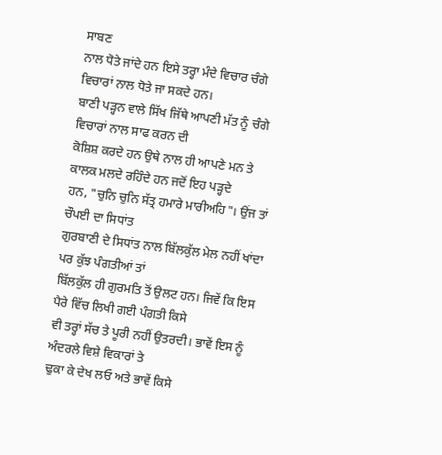ਸਾਬਣ
ਨਾਲ ਧੋਤੇ ਜਾਂਦੇ ਹਨ ਇਸੇ ਤਰ੍ਹਾ ਮੰਦੇ ਵਿਚਾਰ ਚੰਗੇ ਵਿਚਾਰਾਂ ਨਾਲ ਧੋਤੇ ਜਾ ਸਕਦੇ ਹਨ।
ਬਾਣੀ ਪੜ੍ਹਨ ਵਾਲੇ ਸਿੱਖ ਜਿੱਥੇ ਆਪਣੀ ਮੱਤ ਨੂੰ ਚੰਗੇ ਵਿਚਾਰਾਂ ਨਾਲ ਸਾਫ ਕਰਨ ਦੀ
ਕੋਸ਼ਿਸ਼ ਕਰਦੇ ਹਨ ਉਥੇ ਨਾਲ ਹੀ ਆਪਣੇ ਮਨ ਤੇ ਕਾਲਕ ਮਲਦੇ ਰਹਿੰਦੇ ਹਨ ਜਦੋਂ ਇਹ ਪੜ੍ਹਦੇ
ਹਨ, "ਚੁਨਿ ਚੁਨਿ ਸੱਤ੍ਰ ਹਮਾਰੇ ਮਾਰੀਅਹਿ"। ਉਂਜ ਤਾਂ ਚੌਪਈ ਦਾ ਸਿਧਾਂਤ
ਗੁਰਬਾਣੀ ਦੇ ਸਿਧਾਂਤ ਨਾਲ ਬਿੱਲਕੁੱਲ ਮੇਲ ਨਹੀਂ ਖਾਂਦਾ ਪਰ ਕੁੱਝ ਪੰਗਤੀਆਂ ਤਾਂ
ਬਿੱਲਕੁੱਲ ਹੀ ਗੁਰਮਤਿ ਤੋਂ ਉਲਟ ਹਨ। ਜਿਵੇਂ ਕਿ ਇਸ ਪੈਰੇ ਵਿੱਚ ਲਿਖੀ ਗਈ ਪੰਗਤੀ ਕਿਸੇ
ਵੀ ਤਰ੍ਹਾਂ ਸੱਚ ਤੇ ਪੂਰੀ ਨਹੀਂ ਉਤਰਦੀ। ਭਾਵੇਂ ਇਸ ਨੂੰ ਅੰਦਰਲੇ ਵਿਸ਼ੇ ਵਿਕਾਰਾਂ ਤੇ
ਢੁਕਾ ਕੇ ਦੇਖ ਲਓ ਅਤੇ ਭਾਵੇਂ ਕਿਸੇ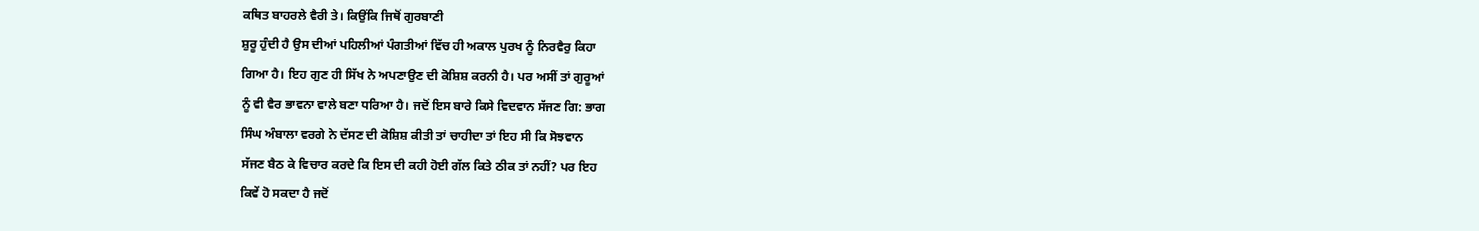ਕਥਿਤ ਬਾਹਰਲੇ ਵੈਰੀ ਤੇ। ਕਿਉਂਕਿ ਜਿਥੋਂ ਗੁਰਬਾਣੀ
ਸ਼ੁਰੂ ਹੁੰਦੀ ਹੈ ਉਸ ਦੀਆਂ ਪਹਿਲੀਆਂ ਪੰਗਤੀਆਂ ਵਿੱਚ ਹੀ ਅਕਾਲ ਪੁਰਖ ਨੂੰ ਨਿਰਵੈਰੁ ਕਿਹਾ
ਗਿਆ ਹੈ। ਇਹ ਗੁਣ ਹੀ ਸਿੱਖ ਨੇ ਅਪਣਾਉਣ ਦੀ ਕੋਸ਼ਿਸ਼ ਕਰਨੀ ਹੈ। ਪਰ ਅਸੀਂ ਤਾਂ ਗੁਰੂਆਂ
ਨੂੰ ਵੀ ਵੈਰ ਭਾਵਨਾ ਵਾਲੇ ਬਣਾ ਧਰਿਆ ਹੈ। ਜਦੋਂ ਇਸ ਬਾਰੇ ਕਿਸੇ ਵਿਦਵਾਨ ਸੱਜਣ ਗਿ: ਭਾਗ
ਸਿੰਘ ਅੰਬਾਲਾ ਵਰਗੇ ਨੇ ਦੱਸਣ ਦੀ ਕੋਸ਼ਿਸ਼ ਕੀਤੀ ਤਾਂ ਚਾਹੀਦਾ ਤਾਂ ਇਹ ਸੀ ਕਿ ਸੋਝਵਾਨ
ਸੱਜਣ ਬੈਠ ਕੇ ਵਿਚਾਰ ਕਰਦੇ ਕਿ ਇਸ ਦੀ ਕਹੀ ਹੋਈ ਗੱਲ ਕਿਤੇ ਠੀਕ ਤਾਂ ਨਹੀਂ? ਪਰ ਇਹ
ਕਿਵੇਂ ਹੋ ਸਕਦਾ ਹੈ ਜਦੋਂ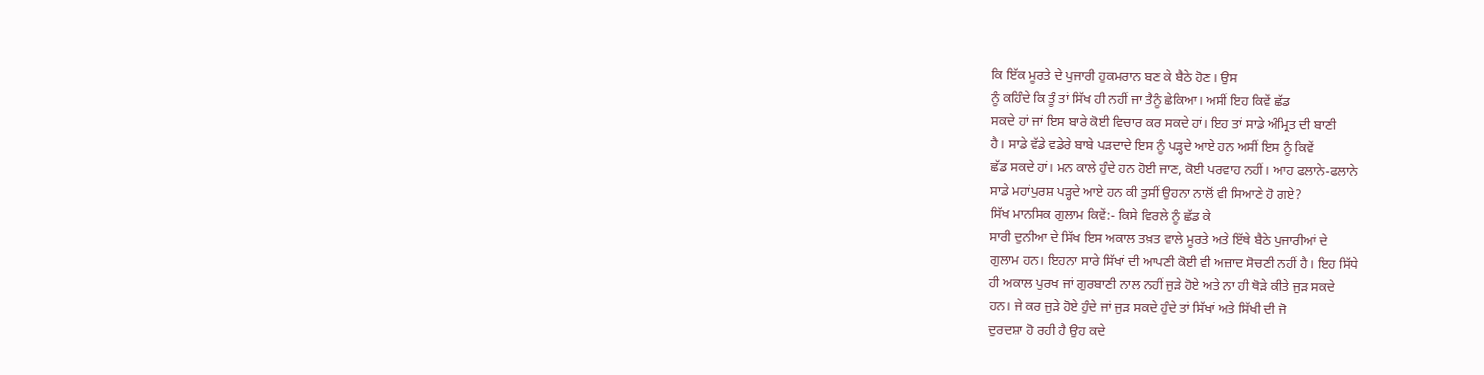ਕਿ ਇੱਕ ਮੂਰਤੇ ਦੇ ਪੁਜਾਰੀ ਹੁਕਮਰਾਨ ਬਣ ਕੇ ਬੈਠੇ ਹੋਣ। ਉਸ
ਨੂੰ ਕਹਿੰਦੇ ਕਿ ਤੂੰ ਤਾਂ ਸਿੱਖ ਹੀ ਨਹੀਂ ਜਾ ਤੈਨੂੰ ਛੇਕਿਆ। ਅਸੀਂ ਇਹ ਕਿਵੇਂ ਛੱਡ
ਸਕਦੇ ਹਾਂ ਜਾਂ ਇਸ ਬਾਰੇ ਕੋਈ ਵਿਚਾਰ ਕਰ ਸਕਦੇ ਹਾਂ। ਇਹ ਤਾਂ ਸਾਡੇ ਅੰਮ੍ਰਿਤ ਦੀ ਬਾਣੀ
ਹੈ। ਸਾਡੇ ਵੱਡੇ ਵਡੇਰੇ ਬਾਬੇ ਪੜਦਾਦੇ ਇਸ ਨੂੰ ਪੜ੍ਹਦੇ ਆਏ ਹਨ ਅਸੀਂ ਇਸ ਨੂੰ ਕਿਵੇਂ
ਛੱਡ ਸਕਦੇ ਹਾਂ। ਮਨ ਕਾਲੇ ਹੁੰਦੇ ਹਨ ਹੋਈ ਜਾਣ, ਕੋਈ ਪਰਵਾਹ ਨਹੀਂ। ਆਹ ਫਲਾਨੇ-ਫਲਾਨੇ
ਸਾਡੇ ਮਹਾਂਪੁਰਸ਼ ਪੜ੍ਹਦੇ ਆਏ ਹਨ ਕੀ ਤੁਸੀਂ ਉਹਨਾ ਨਾਲੋਂ ਵੀ ਸਿਆਣੇ ਹੋ ਗਏ?
ਸਿੱਖ ਮਾਨਸਿਕ ਗੁਲਾਮ ਕਿਵੇਂ:- ਕਿਸੇ ਵਿਰਲੇ ਨੂੰ ਛੱਡ ਕੇ
ਸਾਰੀ ਦੁਨੀਆ ਦੇ ਸਿੱਖ ਇਸ ਅਕਾਲ ਤਖ਼ਤ ਵਾਲੇ ਮੂਰਤੇ ਅਤੇ ਇੱਥੇ ਬੈਠੇ ਪੁਜਾਰੀਆਂ ਦੇ
ਗੁਲਾਮ ਹਨ। ਇਹਨਾ ਸਾਰੇ ਸਿੱਖਾਂ ਦੀ ਆਪਣੀ ਕੋਈ ਵੀ ਅਜ਼ਾਦ ਸੋਚਣੀ ਨਹੀਂ ਹੈ। ਇਹ ਸਿੱਧੇ
ਹੀ ਅਕਾਲ ਪੁਰਖ ਜਾਂ ਗੁਰਬਾਣੀ ਨਾਲ ਨਹੀਂ ਜੁੜੇ ਹੋਏ ਅਤੇ ਨਾ ਹੀ ਥੋੜੇ ਕੀਤੇ ਜੁੜ ਸਕਦੇ
ਹਨ। ਜੇ ਕਰ ਜੁੜੇ ਹੋਏ ਹੁੰਦੇ ਜਾਂ ਜੁੜ ਸਕਦੇ ਹੁੰਦੇ ਤਾਂ ਸਿੱਖਾਂ ਅਤੇ ਸਿੱਖੀ ਦੀ ਜੋ
ਦੁਰਦਸ਼ਾ ਹੋ ਰਹੀ ਹੈ ਉਹ ਕਦੇ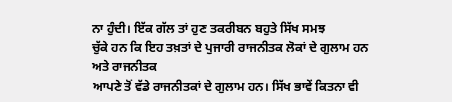ਨਾ ਹੁੰਦੀ। ਇੱਕ ਗੱਲ ਤਾਂ ਹੁਣ ਤਕਰੀਬਨ ਬਹੁਤੇ ਸਿੱਖ ਸਮਝ
ਚੁੱਕੇ ਹਨ ਕਿ ਇਹ ਤਖ਼ਤਾਂ ਦੇ ਪੁਜਾਰੀ ਰਾਜਨੀਤਕ ਲੋਕਾਂ ਦੇ ਗੁਲਾਮ ਹਨ ਅਤੇ ਰਾਜਨੀਤਕ
ਆਪਣੇ ਤੋਂ ਵੱਡੇ ਰਾਜਨੀਤਕਾਂ ਦੇ ਗੁਲਾਮ ਹਨ। ਸਿੱਖ ਭਾਵੇਂ ਕਿਤਨਾ ਵੀ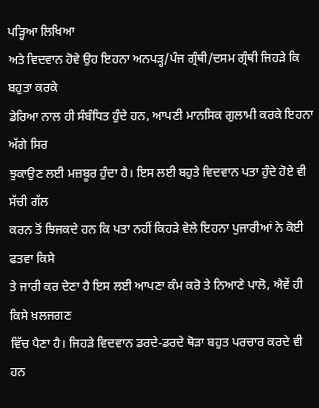ਪੜ੍ਹਿਆ ਲਿਖਿਆ
ਅਤੇ ਵਿਦਵਾਨ ਹੋਵੇ ਉਹ ਇਹਨਾ ਅਨਪੜ੍ਹ/ਪੰਜ ਗ੍ਰੰਥੀ/ਦਸਮ ਗ੍ਰੰਥੀ ਜਿਹੜੇ ਕਿ ਬਹੁਤਾ ਕਰਕੇ
ਡੇਰਿਆ ਨਾਲ ਹੀ ਸੰਬੰਧਿਤ ਹੁੰਦੇ ਹਨ, ਆਪਣੀ ਮਾਨਸਿਕ ਗੁਲਾਮੀ ਕਰਕੇ ਇਹਨਾ ਅੱਗੇ ਸਿਰ
ਝੁਕਾਉਣ ਲਈ ਮਜ਼ਬੂਰ ਹੁੰਦਾ ਹੈ। ਇਸ ਲਈ ਬਹੁਤੇ ਵਿਦਵਾਨ ਪਤਾ ਹੁੰਦੇ ਹੋਏ ਵੀ ਸੱਚੀ ਗੱਲ
ਕਰਨ ਤੋਂ ਝਿਜਕਦੇ ਹਨ ਕਿ ਪਤਾ ਨਹੀਂ ਕਿਹੜੇ ਵੇਲੇ ਇਹਨਾ ਪੁਜਾਰੀਆਂ ਨੇ ਕੋਈ ਫਤਵਾ ਕਿਸੇ
ਤੇ ਜਾਰੀ ਕਰ ਦੇਣਾ ਹੈ ਇਸ ਲਈ ਆਪਣਾ ਕੰਮ ਕਰੋ ਤੇ ਨਿਆਣੇ ਪਾਲੋ, ਐਵੇਂ ਹੀ ਕਿਸੇ ਖ਼ਲਜਗਣ
ਵਿੱਚ ਪੈਣਾ ਹੈ। ਜਿਹੜੇ ਵਿਦਵਾਨ ਡਰਦੇ-ਡਰਦੇ ਥੋੜਾ ਬਹੁਤ ਪਰਚਾਰ ਕਰਦੇ ਵੀ ਹਨ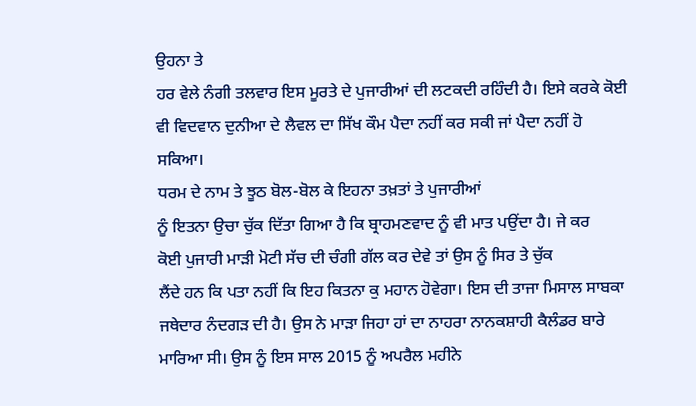ਉਹਨਾ ਤੇ
ਹਰ ਵੇਲੇ ਨੰਗੀ ਤਲਵਾਰ ਇਸ ਮੂਰਤੇ ਦੇ ਪੁਜਾਰੀਆਂ ਦੀ ਲਟਕਦੀ ਰਹਿੰਦੀ ਹੈ। ਇਸੇ ਕਰਕੇ ਕੋਈ
ਵੀ ਵਿਦਵਾਨ ਦੁਨੀਆ ਦੇ ਲੈਵਲ ਦਾ ਸਿੱਖ ਕੌਮ ਪੈਦਾ ਨਹੀਂ ਕਰ ਸਕੀ ਜਾਂ ਪੈਦਾ ਨਹੀਂ ਹੋ
ਸਕਿਆ।
ਧਰਮ ਦੇ ਨਾਮ ਤੇ ਝੂਠ ਬੋਲ-ਬੋਲ ਕੇ ਇਹਨਾ ਤਖ਼ਤਾਂ ਤੇ ਪੁਜਾਰੀਆਂ
ਨੂੰ ਇਤਨਾ ਉਚਾ ਚੁੱਕ ਦਿੱਤਾ ਗਿਆ ਹੈ ਕਿ ਬ੍ਰਾਹਮਣਵਾਦ ਨੂੰ ਵੀ ਮਾਤ ਪਉਂਦਾ ਹੈ। ਜੇ ਕਰ
ਕੋਈ ਪੁਜਾਰੀ ਮਾੜੀ ਮੋਟੀ ਸੱਚ ਦੀ ਚੰਗੀ ਗੱਲ ਕਰ ਦੇਵੇ ਤਾਂ ਉਸ ਨੂੰ ਸਿਰ ਤੇ ਚੁੱਕ
ਲੈਂਦੇ ਹਨ ਕਿ ਪਤਾ ਨਹੀਂ ਕਿ ਇਹ ਕਿਤਨਾ ਕੁ ਮਹਾਨ ਹੋਵੇਗਾ। ਇਸ ਦੀ ਤਾਜਾ ਮਿਸਾਲ ਸਾਬਕਾ
ਜਥੇਦਾਰ ਨੰਦਗੜ ਦੀ ਹੈ। ਉਸ ਨੇ ਮਾੜਾ ਜਿਹਾ ਹਾਂ ਦਾ ਨਾਹਰਾ ਨਾਨਕਸ਼ਾਹੀ ਕੈਲੰਡਰ ਬਾਰੇ
ਮਾਰਿਆ ਸੀ। ਉਸ ਨੂੰ ਇਸ ਸਾਲ 2015 ਨੂੰ ਅਪਰੈਲ ਮਹੀਨੇ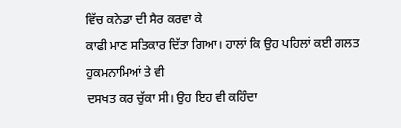ਵਿੱਚ ਕਨੇਡਾ ਦੀ ਸੈਰ ਕਰਵਾ ਕੇ
ਕਾਫੀ ਮਾਣ ਸਤਿਕਾਰ ਦਿੱਤਾ ਗਿਆ। ਹਾਲਾਂ ਕਿ ਉਹ ਪਹਿਲਾਂ ਕਈ ਗਲਤ ਹੁਕਮਨਾਮਿਆਂ ਤੇ ਵੀ
ਦਸਖਤ ਕਰ ਚੁੱਕਾ ਸੀ। ਉਹ ਇਹ ਵੀ ਕਹਿੰਦਾ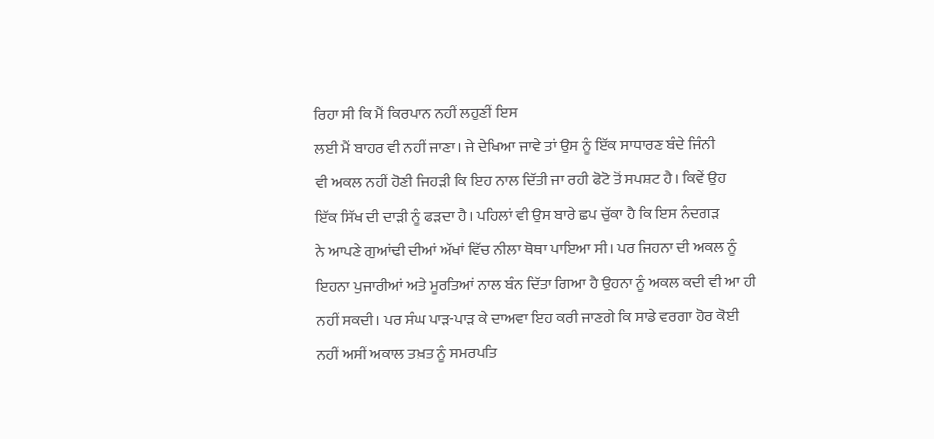ਰਿਹਾ ਸੀ ਕਿ ਮੈਂ ਕਿਰਪਾਨ ਨਹੀਂ ਲਹੁਣੀਂ ਇਸ
ਲਈ ਮੈਂ ਬਾਹਰ ਵੀ ਨਹੀਂ ਜਾਣਾ। ਜੇ ਦੇਖਿਆ ਜਾਵੇ ਤਾਂ ਉਸ ਨੂੰ ਇੱਕ ਸਾਧਾਰਣ ਬੰਦੇ ਜਿੰਨੀ
ਵੀ ਅਕਲ ਨਹੀਂ ਹੋਣੀ ਜਿਹੜੀ ਕਿ ਇਹ ਨਾਲ ਦਿੱਤੀ ਜਾ ਰਹੀ ਫੋਟੋ ਤੋਂ ਸਪਸ਼ਟ ਹੈ। ਕਿਵੇਂ ਉਹ
ਇੱਕ ਸਿੱਖ ਦੀ ਦਾੜੀ ਨੂੰ ਫੜਦਾ ਹੈ। ਪਹਿਲਾਂ ਵੀ ਉਸ ਬਾਰੇ ਛਪ ਚੁੱਕਾ ਹੈ ਕਿ ਇਸ ਨੰਦਗੜ
ਨੇ ਆਪਣੇ ਗੁਆਂਢੀ ਦੀਆਂ ਅੱਖਾਂ ਵਿੱਚ ਨੀਲਾ ਥੋਥਾ ਪਾਇਆ ਸੀ। ਪਰ ਜਿਹਨਾ ਦੀ ਅਕਲ ਨੂੰ
ਇਹਨਾ ਪੁਜਾਰੀਆਂ ਅਤੇ ਮੂਰਤਿਆਂ ਨਾਲ ਬੰਨ ਦਿੱਤਾ ਗਿਆ ਹੈ ਉਹਨਾ ਨੂੰ ਅਕਲ ਕਦੀ ਵੀ ਆ ਹੀ
ਨਹੀਂ ਸਕਦੀ। ਪਰ ਸੰਘ ਪਾੜ-ਪਾੜ ਕੇ ਦਾਅਵਾ ਇਹ ਕਰੀ ਜਾਣਗੇ ਕਿ ਸਾਡੇ ਵਰਗਾ ਹੋਰ ਕੋਈ
ਨਹੀਂ ਅਸੀਂ ਅਕਾਲ ਤਖ਼ਤ ਨੂੰ ਸਮਰਪਤਿ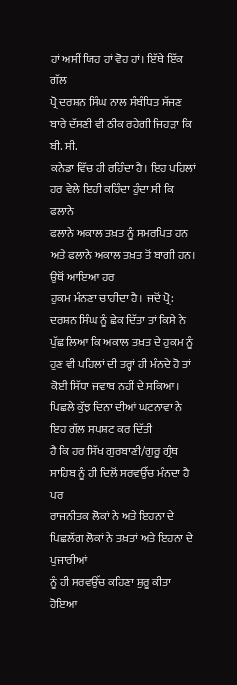ਹਾਂ ਅਸੀਂ ਯਿਹ ਹਾਂ ਵੋਹ ਹਾਂ। ਇੱਥੇ ਇੱਕ ਗੱਲ
ਪ੍ਰੋ ਦਰਸ਼ਨ ਸਿੰਘ ਨਾਲ ਸੰਬੰਧਿਤ ਸੱਜਣ ਬਾਰੇ ਦੱਸਣੀ ਵੀ ਠੀਕ ਰਹੇਗੀ ਜਿਹੜਾ ਕਿ ਬੀ. ਸੀ.
ਕਨੇਡਾ ਵਿੱਚ ਹੀ ਰਹਿੰਦਾ ਹੈ। ਇਹ ਪਹਿਲਾਂ ਹਰ ਵੇਲੇ ਇਹੀ ਕਹਿੰਦਾ ਹੁੰਦਾ ਸੀ ਕਿ ਫਲਾਨੇ
ਫਲਾਨੇ ਅਕਾਲ ਤਖ਼ਤ ਨੂੰ ਸਮਰਪਿਤ ਹਨ ਅਤੇ ਫਲਾਨੇ ਅਕਾਲ ਤਖ਼ਤ ਤੋਂ ਬਾਗੀ ਹਨ। ਉਥੋਂ ਆਇਆ ਹਰ
ਹੁਕਮ ਮੰਨਣਾ ਚਾਹੀਦਾ ਹੈ। ਜਦੋਂ ਪ੍ਰੋ: ਦਰਸ਼ਨ ਸਿੰਘ ਨੂੰ ਛੇਕ ਦਿੱਤਾ ਤਾਂ ਕਿਸੇ ਨੇ
ਪੁੱਛ ਲਿਆ ਕਿ ਅਕਾਲ ਤਖ਼ਤ ਦੇ ਹੁਕਮ ਨੂੰ ਹੁਣ ਵੀ ਪਹਿਲਾਂ ਦੀ ਤਰ੍ਹਾਂ ਹੀ ਮੰਨਦੇ ਹੋ ਤਾਂ
ਕੋਈ ਸਿੱਧਾ ਜਵਾਬ ਨਹੀਂ ਦੇ ਸਕਿਆ।
ਪਿਛਲੇ ਕੁੱਝ ਦਿਨਾ ਦੀਆਂ ਘਟਨਾਵਾ ਨੇ ਇਹ ਗੱਲ ਸਪਸ਼ਟ ਕਰ ਦਿੱਤੀ
ਹੈ ਕਿ ਹਰ ਸਿੱਖ ਗੁਰਬਾਣੀ/ਗੁਰੂ ਗ੍ਰੰਥ ਸਾਹਿਬ ਨੂੰ ਹੀ ਦਿਲੋਂ ਸਰਵਉੱਚ ਮੰਨਦਾ ਹੈ ਪਰ
ਰਾਜਨੀਤਕ ਲੋਕਾਂ ਨੇ ਅਤੇ ਇਹਨਾ ਦੇ ਪਿਛਲੱਗ ਲੋਕਾਂ ਨੇ ਤਖ਼ਤਾਂ ਅਤੇ ਇਹਨਾ ਦੇ ਪੁਜਾਰੀਆਂ
ਨੂੰ ਹੀ ਸਰਵਉੱਚ ਕਹਿਣਾ ਸ਼ੁਰੂ ਕੀਤਾ ਹੋਇਆ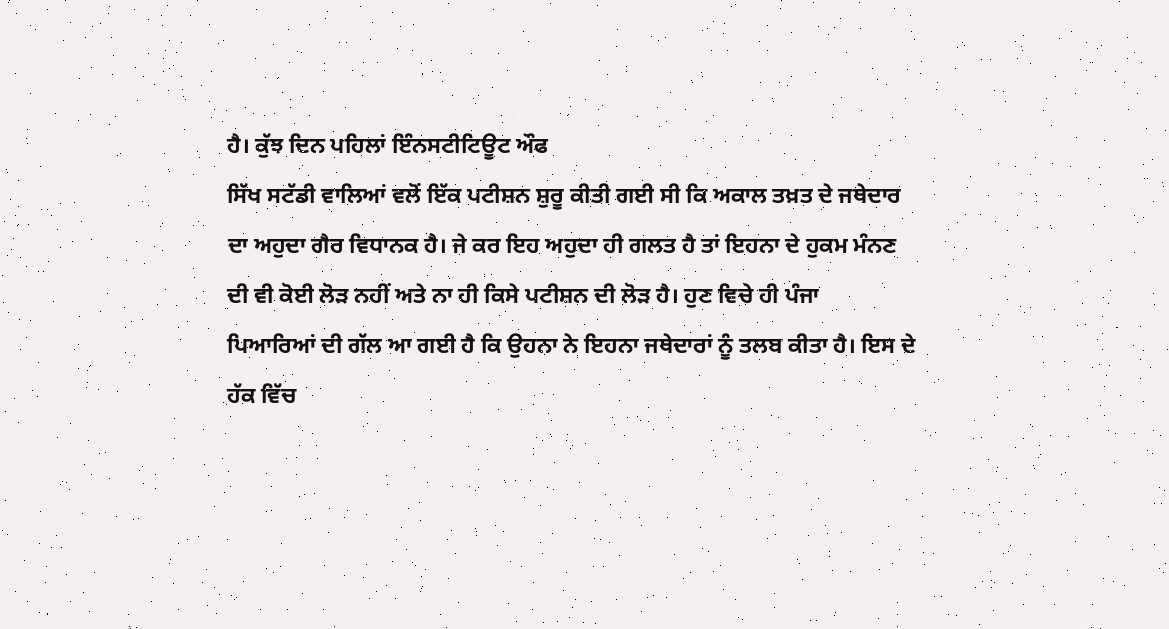ਹੈ। ਕੁੱਝ ਦਿਨ ਪਹਿਲਾਂ ਇੰਨਸਟੀਟਿਊਟ ਔਫ
ਸਿੱਖ ਸਟੱਡੀ ਵਾਲਿਆਂ ਵਲੋਂ ਇੱਕ ਪਟੀਸ਼ਨ ਸ਼ੁਰੂ ਕੀਤੀ ਗਈ ਸੀ ਕਿ ਅਕਾਲ ਤਖ਼ਤ ਦੇ ਜਥੇਦਾਰ
ਦਾ ਅਹੁਦਾ ਗੈਰ ਵਿਧਾਨਕ ਹੈ। ਜੇ ਕਰ ਇਹ ਅਹੁਦਾ ਹੀ ਗਲਤ ਹੈ ਤਾਂ ਇਹਨਾ ਦੇ ਹੁਕਮ ਮੰਨਣ
ਦੀ ਵੀ ਕੋਈ ਲੋੜ ਨਹੀਂ ਅਤੇ ਨਾ ਹੀ ਕਿਸੇ ਪਟੀਸ਼ਨ ਦੀ ਲੋੜ ਹੈ। ਹੁਣ ਵਿਚੇ ਹੀ ਪੰਜਾ
ਪਿਆਰਿਆਂ ਦੀ ਗੱਲ ਆ ਗਈ ਹੈ ਕਿ ਉਹਨਾ ਨੇ ਇਹਨਾ ਜਥੇਦਾਰਾਂ ਨੂੰ ਤਲਬ ਕੀਤਾ ਹੈ। ਇਸ ਦੇ
ਹੱਕ ਵਿੱਚ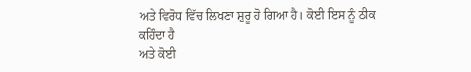ਅਤੇ ਵਿਰੋਧ ਵਿੱਚ ਲਿਖਣਾ ਸ਼ੁਰੂ ਹੋ ਗਿਆ ਹੈ। ਕੋਈ ਇਸ ਨੂੰ ਠੀਕ ਕਹਿੰਦਾ ਹੈ
ਅਤੇ ਕੋਈ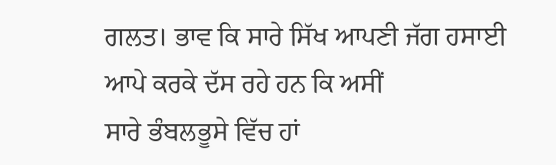ਗਲਤ। ਭਾਵ ਕਿ ਸਾਰੇ ਸਿੱਖ ਆਪਣੀ ਜੱਗ ਹਸਾਈ ਆਪੇ ਕਰਕੇ ਦੱਸ ਰਹੇ ਹਨ ਕਿ ਅਸੀਂ
ਸਾਰੇ ਭੰਬਲਭੂਸੇ ਵਿੱਚ ਹਾਂ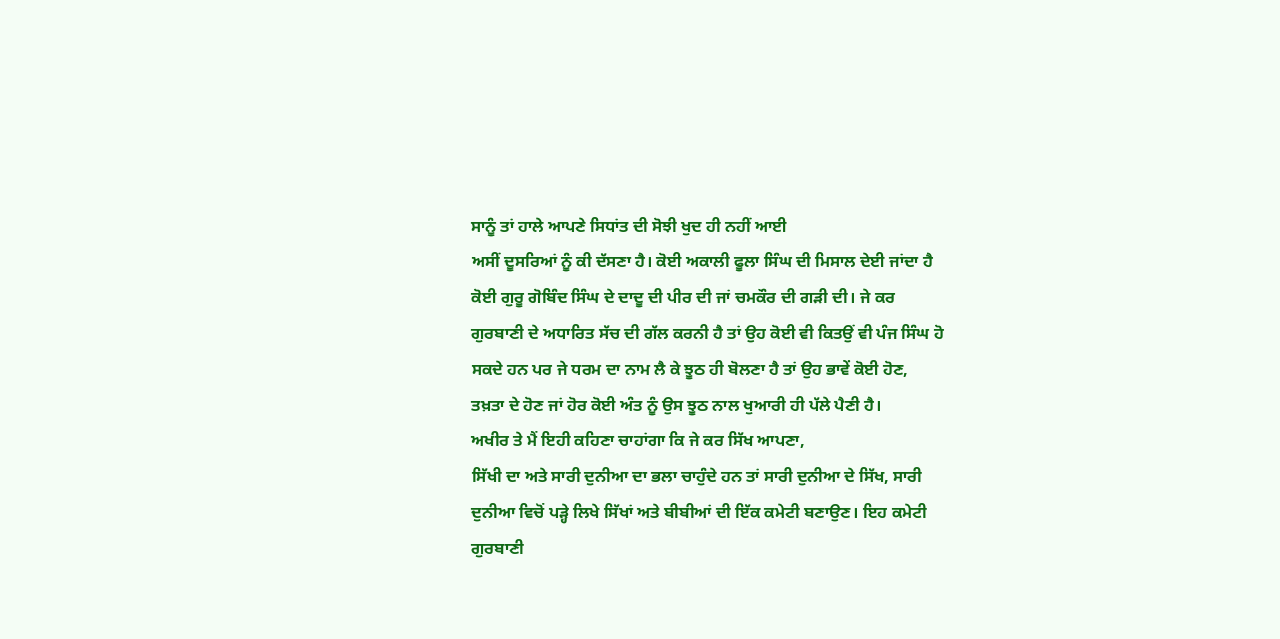ਸਾਨੂੰ ਤਾਂ ਹਾਲੇ ਆਪਣੇ ਸਿਧਾਂਤ ਦੀ ਸੋਝੀ ਖੁਦ ਹੀ ਨਹੀਂ ਆਈ
ਅਸੀਂ ਦੂਸਰਿਆਂ ਨੂੰ ਕੀ ਦੱਸਣਾ ਹੈ। ਕੋਈ ਅਕਾਲੀ ਫੂਲਾ ਸਿੰਘ ਦੀ ਮਿਸਾਲ ਦੇਈ ਜਾਂਦਾ ਹੈ
ਕੋਈ ਗੁਰੂ ਗੋਬਿੰਦ ਸਿੰਘ ਦੇ ਦਾਦੂ ਦੀ ਪੀਰ ਦੀ ਜਾਂ ਚਮਕੌਰ ਦੀ ਗੜੀ ਦੀ। ਜੇ ਕਰ
ਗੁਰਬਾਣੀ ਦੇ ਅਧਾਰਿਤ ਸੱਚ ਦੀ ਗੱਲ ਕਰਨੀ ਹੈ ਤਾਂ ਉਹ ਕੋਈ ਵੀ ਕਿਤਉਂ ਵੀ ਪੰਜ ਸਿੰਘ ਹੋ
ਸਕਦੇ ਹਨ ਪਰ ਜੇ ਧਰਮ ਦਾ ਨਾਮ ਲੈ ਕੇ ਝੂਠ ਹੀ ਬੋਲਣਾ ਹੈ ਤਾਂ ਉਹ ਭਾਵੇਂ ਕੋਈ ਹੋਣ,
ਤਖ਼ਤਾ ਦੇ ਹੋਣ ਜਾਂ ਹੋਰ ਕੋਈ ਅੰਤ ਨੂੰ ਉਸ ਝੂਠ ਨਾਲ ਖੁਆਰੀ ਹੀ ਪੱਲੇ ਪੈਣੀ ਹੈ।
ਅਖੀਰ ਤੇ ਮੈਂ ਇਹੀ ਕਹਿਣਾ ਚਾਹਾਂਗਾ ਕਿ ਜੇ ਕਰ ਸਿੱਖ ਆਪਣਾ,
ਸਿੱਖੀ ਦਾ ਅਤੇ ਸਾਰੀ ਦੁਨੀਆ ਦਾ ਭਲਾ ਚਾਹੁੰਦੇ ਹਨ ਤਾਂ ਸਾਰੀ ਦੁਨੀਆ ਦੇ ਸਿੱਖ, ਸਾਰੀ
ਦੁਨੀਆ ਵਿਚੋਂ ਪੜ੍ਹੇ ਲਿਖੇ ਸਿੱਖਾਂ ਅਤੇ ਬੀਬੀਆਂ ਦੀ ਇੱਕ ਕਮੇਟੀ ਬਣਾਉਣ। ਇਹ ਕਮੇਟੀ
ਗੁਰਬਾਣੀ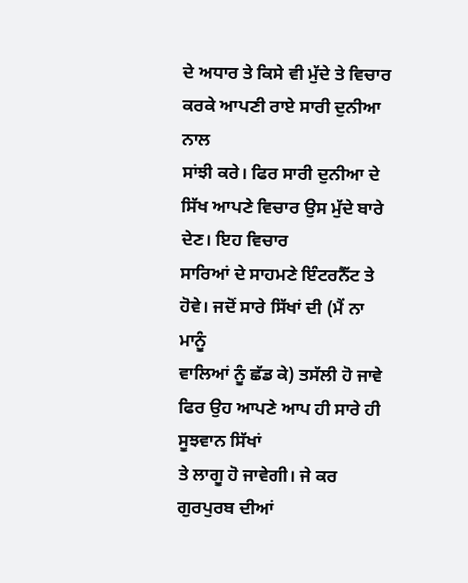ਦੇ ਅਧਾਰ ਤੇ ਕਿਸੇ ਵੀ ਮੁੱਦੇ ਤੇ ਵਿਚਾਰ ਕਰਕੇ ਆਪਣੀ ਰਾਏ ਸਾਰੀ ਦੁਨੀਆ ਨਾਲ
ਸਾਂਝੀ ਕਰੇ। ਫਿਰ ਸਾਰੀ ਦੁਨੀਆ ਦੇ ਸਿੱਖ ਆਪਣੇ ਵਿਚਾਰ ਉਸ ਮੁੱਦੇ ਬਾਰੇ ਦੇਣ। ਇਹ ਵਿਚਾਰ
ਸਾਰਿਆਂ ਦੇ ਸਾਹਮਣੇ ਇੰਟਰਨੈੱਟ ਤੇ ਹੋਵੇ। ਜਦੋਂ ਸਾਰੇ ਸਿੱਖਾਂ ਦੀ (ਮੈਂ ਨਾ ਮਾਨੂੰ
ਵਾਲਿਆਂ ਨੂੰ ਛੱਡ ਕੇ) ਤਸੱਲੀ ਹੋ ਜਾਵੇ ਫਿਰ ਉਹ ਆਪਣੇ ਆਪ ਹੀ ਸਾਰੇ ਹੀ ਸੂਝਵਾਨ ਸਿੱਖਾਂ
ਤੇ ਲਾਗੂ ਹੋ ਜਾਵੇਗੀ। ਜੇ ਕਰ ਗੁਰਪੁਰਬ ਦੀਆਂ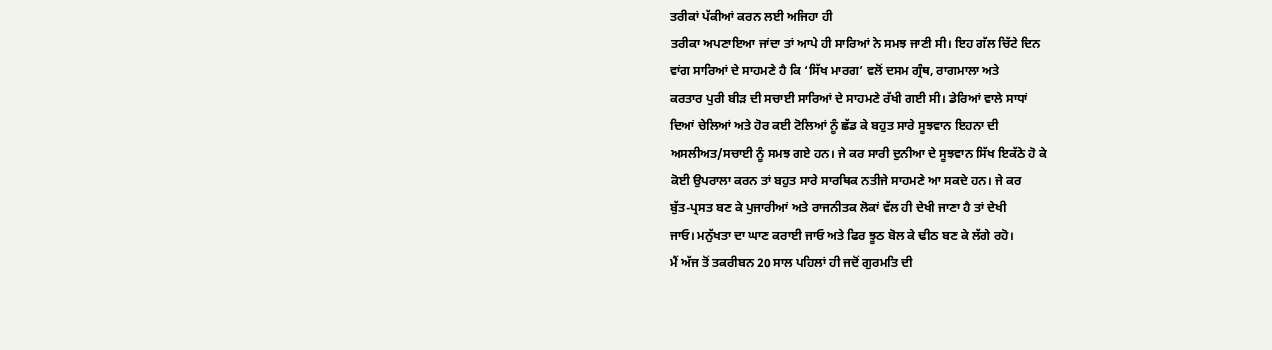ਤਰੀਕਾਂ ਪੱਕੀਆਂ ਕਰਨ ਲਈ ਅਜਿਹਾ ਹੀ
ਤਰੀਕਾ ਅਪਣਾਇਆ ਜਾਂਦਾ ਤਾਂ ਆਪੇ ਹੀ ਸਾਰਿਆਂ ਨੇ ਸਮਝ ਜਾਣੀ ਸੀ। ਇਹ ਗੱਲ ਚਿੱਟੇ ਦਿਨ
ਵਾਂਗ ਸਾਰਿਆਂ ਦੇ ਸਾਹਮਣੇ ਹੈ ਕਿ ‘ਸਿੱਖ ਮਾਰਗ’ ਵਲੋਂ ਦਸਮ ਗ੍ਰੰਥ, ਰਾਗਮਾਲਾ ਅਤੇ
ਕਰਤਾਰ ਪੁਰੀ ਬੀੜ ਦੀ ਸਚਾਈ ਸਾਰਿਆਂ ਦੇ ਸਾਹਮਣੇ ਰੱਖੀ ਗਈ ਸੀ। ਡੇਰਿਆਂ ਵਾਲੇ ਸਾਧਾਂ
ਦਿਆਂ ਚੇਲਿਆਂ ਅਤੇ ਹੋਰ ਕਈ ਟੋਲਿਆਂ ਨੂੰ ਛੱਡ ਕੇ ਬਹੁਤ ਸਾਰੇ ਸੂਝਵਾਨ ਇਹਨਾ ਦੀ
ਅਸਲੀਅਤ/ਸਚਾਈ ਨੂੰ ਸਮਝ ਗਏ ਹਨ। ਜੇ ਕਰ ਸਾਰੀ ਦੁਨੀਆ ਦੇ ਸੂਝਵਾਨ ਸਿੱਖ ਇਕੱਠੇ ਹੋ ਕੇ
ਕੋਈ ਉਪਰਾਲਾ ਕਰਨ ਤਾਂ ਬਹੁਤ ਸਾਰੇ ਸਾਰਥਿਕ ਨਤੀਜੇ ਸਾਹਮਣੇ ਆ ਸਕਦੇ ਹਨ। ਜੇ ਕਰ
ਬੁੱਤ-ਪ੍ਰਸਤ ਬਣ ਕੇ ਪੁਜਾਰੀਆਂ ਅਤੇ ਰਾਜਨੀਤਕ ਲੋਕਾਂ ਵੱਲ ਹੀ ਦੇਖੀ ਜਾਣਾ ਹੈ ਤਾਂ ਦੇਖੀ
ਜਾਓ। ਮਨੁੱਖਤਾ ਦਾ ਘਾਣ ਕਰਾਈ ਜਾਓ ਅਤੇ ਫਿਰ ਝੂਠ ਬੋਲ ਕੇ ਢੀਠ ਬਣ ਕੇ ਲੱਗੇ ਰਹੋ।
ਮੈਂ ਅੱਜ ਤੋਂ ਤਕਰੀਬਨ 20 ਸਾਲ ਪਹਿਲਾਂ ਹੀ ਜਦੋਂ ਗੁਰਮਤਿ ਦੀ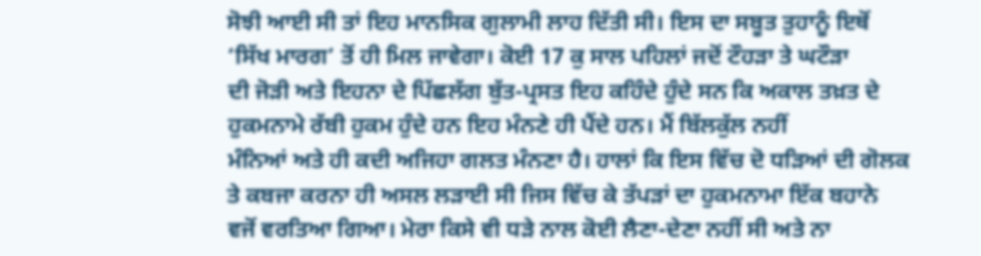ਸੋਝੀ ਆਈ ਸੀ ਤਾਂ ਇਹ ਮਾਨਸਿਕ ਗੁਲਾਮੀ ਲਾਹ ਦਿੱਤੀ ਸੀ। ਇਸ ਦਾ ਸਬੂਤ ਤੁਹਾਨੂੰ ਇਥੋਂ
‘ਸਿੱਖ ਮਾਰਗ’ ਤੋਂ ਹੀ ਮਿਲ ਜਾਵੇਗਾ। ਕੋਈ 17 ਕੁ ਸਾਲ ਪਹਿਲਾਂ ਜਦੋਂ ਟੌਹੜਾ ਤੇ ਘਟੌੜਾ
ਦੀ ਜੋੜੀ ਅਤੇ ਇਹਨਾ ਦੇ ਪਿੱਛਲੱਗ ਬੁੱਤ-ਪ੍ਰਸਤ ਇਹ ਕਹਿੰਦੇ ਹੁੰਦੇ ਸਨ ਕਿ ਅਕਾਲ ਤਖ਼ਤ ਦੇ
ਹੁਕਮਨਾਮੇ ਰੱਬੀ ਹੁਕਮ ਹੁੰਦੇ ਹਨ ਇਹ ਮੰਨਣੇ ਹੀ ਪੈਂਦੇ ਹਨ। ਮੈਂ ਬਿੱਲਕੁੱਲ ਨਹੀਂ
ਮੰਨਿਆਂ ਅਤੇ ਹੀ ਕਦੀ ਅਜਿਹਾ ਗਲਤ ਮੰਨਣਾ ਹੈ। ਹਾਲਾਂ ਕਿ ਇਸ ਵਿੱਚ ਦੋ ਧੜਿਆਂ ਦੀ ਗੋਲਕ
ਤੇ ਕਬਜਾ ਕਰਨਾ ਹੀ ਅਸਲ ਲੜਾਈ ਸੀ ਜਿਸ ਵਿੱਚ ਕੇ ਤੱਪੜਾਂ ਦਾ ਹੁਕਮਨਾਮਾ ਇੱਕ ਬਹਾਨੇ
ਵਜੋਂ ਵਰਤਿਆ ਗਿਆ। ਮੇਰਾ ਕਿਸੇ ਵੀ ਧੜੇ ਨਾਲ ਕੋਈ ਲੈਣਾ-ਦੇਣਾ ਨਹੀਂ ਸੀ ਅਤੇ ਨਾ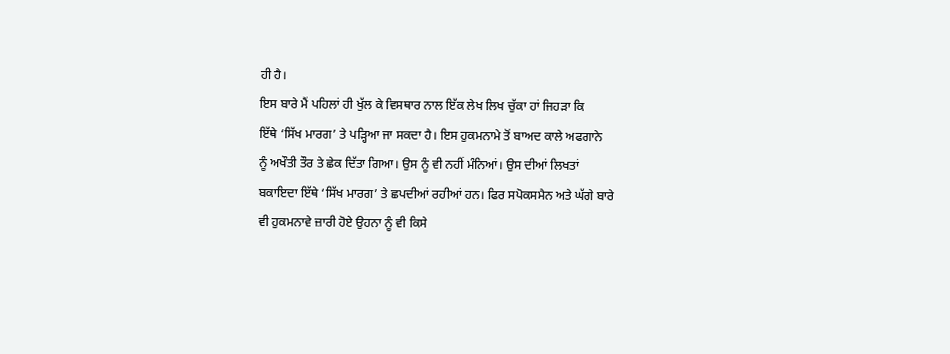ਹੀ ਹੈ।
ਇਸ ਬਾਰੇ ਮੈਂ ਪਹਿਲਾਂ ਹੀ ਖੁੱਲ ਕੇ ਵਿਸਥਾਰ ਨਾਲ ਇੱਕ ਲੇਖ ਲਿਖ ਚੁੱਕਾ ਹਾਂ ਜਿਹੜਾ ਕਿ
ਇੱਥੇ ‘ਸਿੱਖ ਮਾਰਗ’ ਤੇ ਪੜ੍ਹਿਆ ਜਾ ਸਕਦਾ ਹੈ। ਇਸ ਹੁਕਮਨਾਮੇ ਤੋਂ ਬਾਅਦ ਕਾਲੇ ਅਫਗਾਨੇ
ਨੂੰ ਅਖੌਤੀ ਤੌਰ ਤੇ ਛੇਕ ਦਿੱਤਾ ਗਿਆ। ਉਸ ਨੂੰ ਵੀ ਨਹੀਂ ਮੰਨਿਆਂ। ਉਸ ਦੀਆਂ ਲਿਖਤਾਂ
ਬਕਾਇਦਾ ਇੱਥੇ ‘ਸਿੱਖ ਮਾਰਗ’ ਤੇ ਛਪਦੀਆਂ ਰਹੀਆਂ ਹਨ। ਫਿਰ ਸਪੋਕਸਮੈਨ ਅਤੇ ਘੱਗੇ ਬਾਰੇ
ਵੀ ਹੁਕਮਨਾਵੇ ਜ਼ਾਰੀ ਹੋਏ ਉਹਨਾ ਨੂੰ ਵੀ ਕਿਸੇ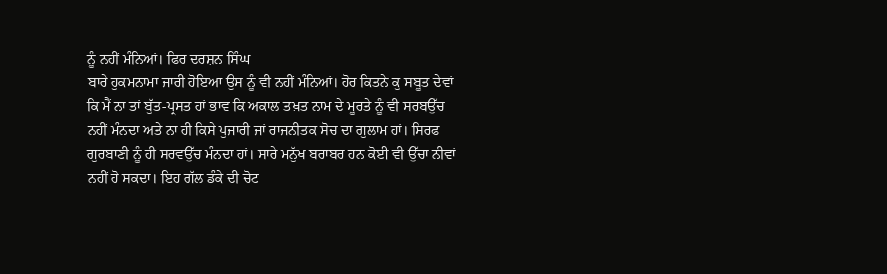ਨੂੰ ਨਹੀਂ ਮੰਨਿਆਂ। ਫਿਰ ਦਰਸ਼ਨ ਸਿੰਘ
ਬਾਰੇ ਹੁਕਮਨਾਮਾ ਜਾਰੀ ਹੋਇਆ ਉਸ ਨੂੰ ਵੀ ਨਹੀਂ ਮੰਨਿਆਂ। ਹੋਰ ਕਿਤਨੇ ਕੁ ਸਬੂਤ ਦੇਵਾਂ
ਕਿ ਮੈਂ ਨਾ ਤਾਂ ਬੁੱਤ-ਪ੍ਰਸਤ ਹਾਂ ਭਾਵ ਕਿ ਅਕਾਲ ਤਖ਼ਤ ਨਾਮ ਦੇ ਮੂਰਤੇ ਨੂੰ ਵੀ ਸਰਬਉੱਚ
ਨਹੀਂ ਮੰਨਦਾ ਅਤੇ ਨਾ ਹੀ ਕਿਸੇ ਪੁਜਾਰੀ ਜਾਂ ਰਾਜਨੀਤਕ ਸੋਚ ਦਾ ਗੁਲਾਮ ਹਾਂ। ਸਿਰਫ
ਗੁਰਬਾਣੀ ਨੂੰ ਹੀ ਸਰਵਉੱਚ ਮੰਨਦਾ ਹਾਂ। ਸਾਰੇ ਮਨੁੱਖ ਬਰਾਬਰ ਹਨ ਕੋਈ ਵੀ ਉੱਚਾ ਨੀਵਾਂ
ਨਹੀਂ ਹੋ ਸਕਦਾ। ਇਹ ਗੱਲ ਡੰਕੇ ਦੀ ਚੋਟ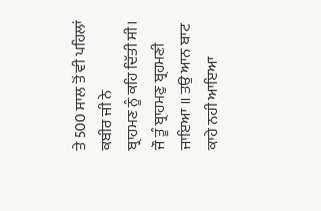ਤੇ 500 ਸਾਲ ਤੋਂ ਵੀ ਪਹਿਲਾਂ ਕਬੀਰ ਜੀ ਨੇ
ਬ੍ਰਾਹਮਣ ਨੂੰ ਕਹਿ ਦਿੱਤੀ ਸੀ।
ਜੌ ਤੂੰ ਬ੍ਰਾਹਮਣੁ ਬ੍ਰਹਮਣੀ
ਜਾਇਆ ॥ ਤਉ ਆਨ ਬਾਟ ਕਾਹੇ ਨਹੀ ਆਇਆ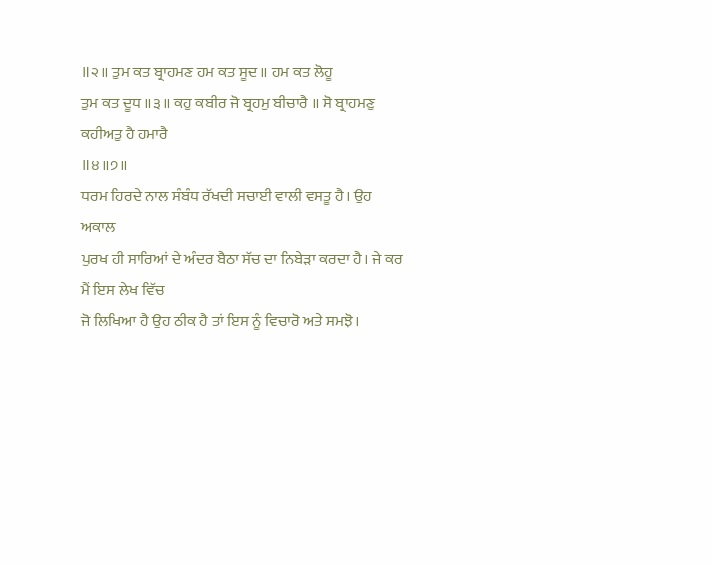॥੨॥ ਤੁਮ ਕਤ ਬ੍ਰਾਹਮਣ ਹਮ ਕਤ ਸੂਦ ॥ ਹਮ ਕਤ ਲੋਹੂ
ਤੁਮ ਕਤ ਦੂਧ ॥੩॥ ਕਹੁ ਕਬੀਰ ਜੋ ਬ੍ਰਹਮੁ ਬੀਚਾਰੈ ॥ ਸੋ ਬ੍ਰਾਹਮਣੁ ਕਹੀਅਤੁ ਹੈ ਹਮਾਰੈ
॥੪॥੭॥
ਧਰਮ ਹਿਰਦੇ ਨਾਲ ਸੰਬੰਧ ਰੱਖਦੀ ਸਚਾਈ ਵਾਲੀ ਵਸਤੂ ਹੈ। ਉਹ ਅਕਾਲ
ਪੁਰਖ ਹੀ ਸਾਰਿਆਂ ਦੇ ਅੰਦਰ ਬੈਠਾ ਸੱਚ ਦਾ ਨਿਬੇੜਾ ਕਰਦਾ ਹੈ। ਜੇ ਕਰ ਮੈਂ ਇਸ ਲੇਖ ਵਿੱਚ
ਜੋ ਲਿਖਿਆ ਹੈ ਉਹ ਠੀਕ ਹੈ ਤਾਂ ਇਸ ਨੂੰ ਵਿਚਾਰੋ ਅਤੇ ਸਮਝੋ।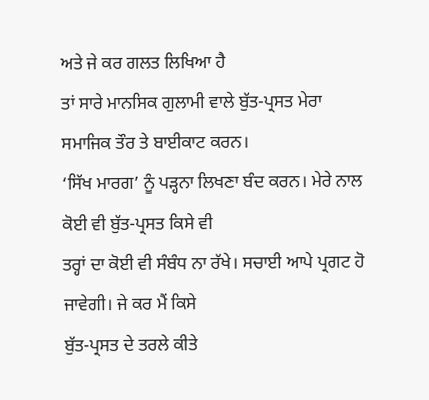ਅਤੇ ਜੇ ਕਰ ਗਲਤ ਲਿਖਿਆ ਹੈ
ਤਾਂ ਸਾਰੇ ਮਾਨਸਿਕ ਗੁਲਾਮੀ ਵਾਲੇ ਬੁੱਤ-ਪ੍ਰਸਤ ਮੇਰਾ ਸਮਾਜਿਕ ਤੌਰ ਤੇ ਬਾਈਕਾਟ ਕਰਨ।
‘ਸਿੱਖ ਮਾਰਗ’ ਨੂੰ ਪੜ੍ਹਨਾ ਲਿਖਣਾ ਬੰਦ ਕਰਨ। ਮੇਰੇ ਨਾਲ ਕੋਈ ਵੀ ਬੁੱਤ-ਪ੍ਰਸਤ ਕਿਸੇ ਵੀ
ਤਰ੍ਹਾਂ ਦਾ ਕੋਈ ਵੀ ਸੰਬੰਧ ਨਾ ਰੱਖੇ। ਸਚਾਈ ਆਪੇ ਪ੍ਰਗਟ ਹੋ ਜਾਵੇਗੀ। ਜੇ ਕਰ ਮੈਂ ਕਿਸੇ
ਬੁੱਤ-ਪ੍ਰਸਤ ਦੇ ਤਰਲੇ ਕੀਤੇ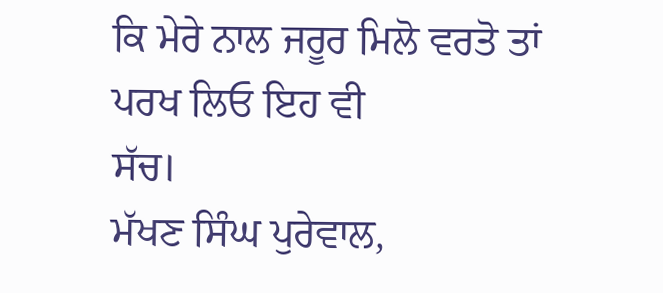ਕਿ ਮੇਰੇ ਨਾਲ ਜਰੂਰ ਮਿਲੋ ਵਰਤੋ ਤਾਂ ਪਰਖ ਲਿਓ ਇਹ ਵੀ
ਸੱਚ।
ਮੱਖਣ ਸਿੰਘ ਪੁਰੇਵਾਲ,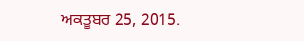ਅਕਤੂਬਰ 25, 2015.